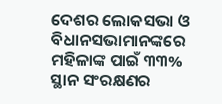ଦେଶର ଲୋକସଭା ଓ ବିଧାନସଭାମାନଙ୍କରେ ମହିଳାଙ୍କ ପାଇଁ ୩୩% ସ୍ଥାନ ସଂରକ୍ଷଣର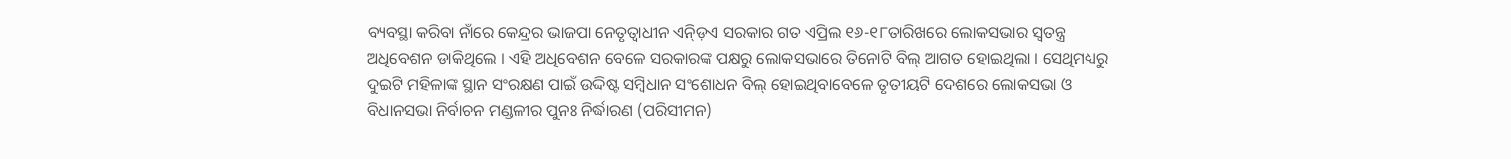ବ୍ୟବସ୍ଥା କରିବା ନାଁରେ କେନ୍ଦ୍ରର ଭାଜପା ନେତୃତ୍ୱାଧୀନ ଏନ୍ଡ଼ିଏ ସରକାର ଗତ ଏପ୍ରିଲ ୧୬-୧୮ତାରିଖରେ ଲୋକସଭାର ସ୍ୱତନ୍ତ୍ର ଅଧିବେଶନ ଡାକିଥିଲେ । ଏହି ଅଧିବେଶନ ବେଳେ ସରକାରଙ୍କ ପକ୍ଷରୁ ଲୋକସଭାରେ ତିନୋଟି ବିଲ୍ ଆଗତ ହୋଇଥିଲା । ସେଥିମଧ୍ୟରୁ ଦୁଇଟି ମହିଳାଙ୍କ ସ୍ଥାନ ସଂରକ୍ଷଣ ପାଇଁ ଉଦ୍ଦିଷ୍ଟ ସମ୍ବିଧାନ ସଂଶୋଧନ ବିଲ୍ ହୋଇଥିବାବେଳେ ତୃତୀୟଟି ଦେଶରେ ଲୋକସଭା ଓ ବିଧାନସଭା ନିର୍ବାଚନ ମଣ୍ଡଳୀର ପୁନଃ ନିର୍ଦ୍ଧାରଣ (ପରିସୀମନ)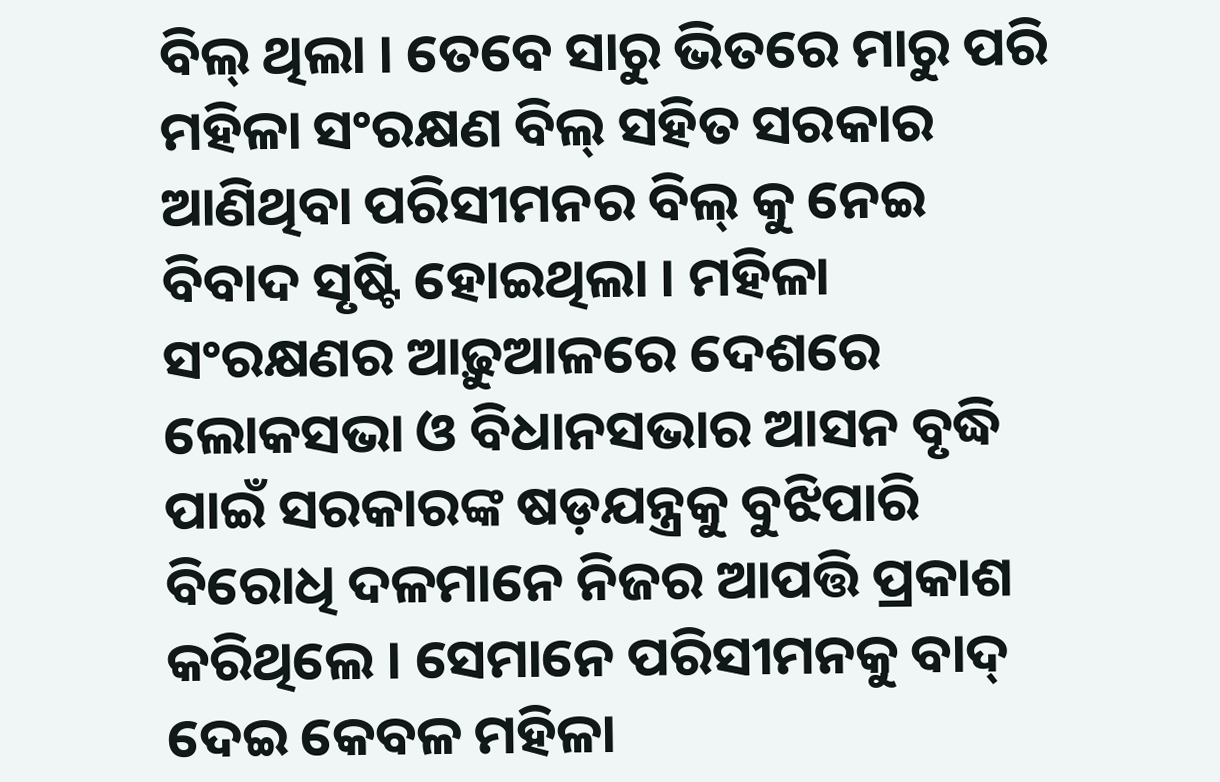ବିଲ୍ ଥିଲା । ତେବେ ସାରୁ ଭିତରେ ମାରୁ ପରି ମହିଳା ସଂରକ୍ଷଣ ବିଲ୍ ସହିତ ସରକାର ଆଣିଥିବା ପରିସୀମନର ବିଲ୍ କୁ ନେଇ ବିବାଦ ସୃଷ୍ଟି ହୋଇଥିଲା । ମହିଳା ସଂରକ୍ଷଣର ଆଢ଼ୁଆଳରେ ଦେଶରେ ଲୋକସଭା ଓ ବିଧାନସଭାର ଆସନ ବୃଦ୍ଧି ପାଇଁ ସରକାରଙ୍କ ଷଡ଼ଯନ୍ତ୍ରକୁ ବୁଝିପାରି ବିରୋଧି ଦଳମାନେ ନିଜର ଆପତ୍ତି ପ୍ରକାଶ କରିଥିଲେ । ସେମାନେ ପରିସୀମନକୁ ବାଦ୍ ଦେଇ କେବଳ ମହିଳା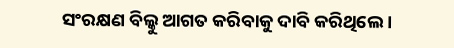ସଂରକ୍ଷଣ ବିଲ୍କୁ ଆଗତ କରିବାକୁ ଦାବି କରିଥିଲେ ।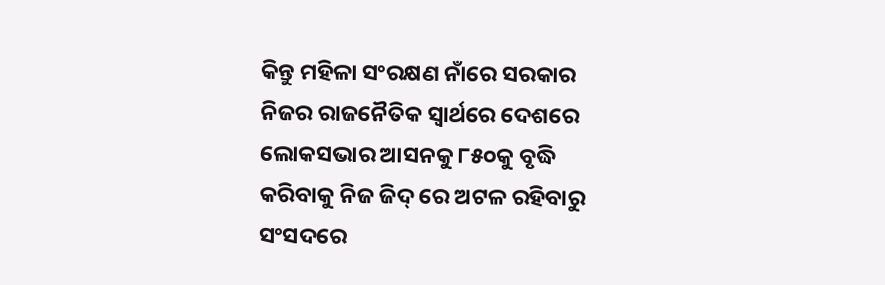କିନ୍ତୁ ମହିଳା ସଂରକ୍ଷଣ ନାଁରେ ସରକାର ନିଜର ରାଜନୈତିକ ସ୍ୱାର୍ଥରେ ଦେଶରେ ଲୋକସଭାର ଆସନକୁ ୮୫୦କୁ ବୃଦ୍ଧି କରିବାକୁ ନିଜ ଜିଦ୍ ରେ ଅଟଳ ରହିବାରୁ ସଂସଦରେ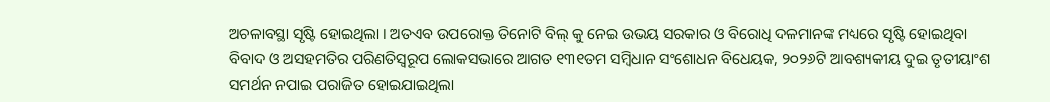ଅଚଳାବସ୍ଥା ସୃଷ୍ଟି ହୋଇଥିଲା । ଅତଏବ ଉପରୋକ୍ତ ତିନୋଟି ବିଲ୍ କୁ ନେଇ ଉଭୟ ସରକାର ଓ ବିରୋଧି ଦଳମାନଙ୍କ ମଧ୍ୟରେ ସୃଷ୍ଟି ହୋଇଥିବା ବିବାଦ ଓ ଅସହମତିର ପରିଣତିସ୍ୱରୂପ ଲୋକସଭାରେ ଆଗତ ୧୩୧ତମ ସମ୍ବିଧାନ ସଂଶୋଧନ ବିଧେୟକ, ୨୦୨୬ଟି ଆବଶ୍ୟକୀୟ ଦୁଇ ତୃତୀୟାଂଶ ସମର୍ଥନ ନପାଇ ପରାଜିତ ହୋଇଯାଇଥିଲା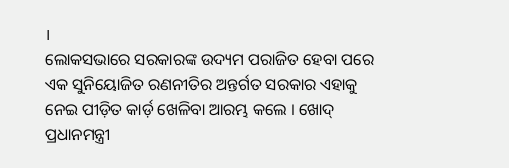।
ଲୋକସଭାରେ ସରକାରଙ୍କ ଉଦ୍ୟମ ପରାଜିତ ହେବା ପରେ ଏକ ସୁନିୟୋଜିତ ରଣନୀତିର ଅନ୍ତର୍ଗତ ସରକାର ଏହାକୁ ନେଇ ପୀଡ଼ିତ କାର୍ଡ଼ ଖେଳିବା ଆରମ୍ଭ କଲେ । ଖୋଦ୍ ପ୍ରଧାନମନ୍ତ୍ରୀ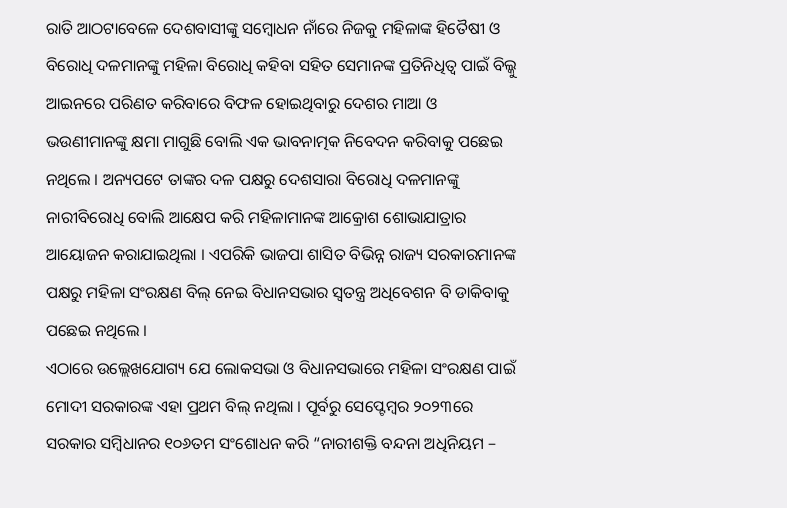ରାତି ଆଠଟାବେଳେ ଦେଶବାସୀଙ୍କୁ ସମ୍ବୋଧନ ନାଁରେ ନିଜକୁ ମହିଳାଙ୍କ ହିତୈଷୀ ଓ ବିରୋଧି ଦଳମାନଙ୍କୁ ମହିଳା ବିରୋଧି କହିବା ସହିତ ସେମାନଙ୍କ ପ୍ରତିନିଧିତ୍ୱ ପାଇଁ ବିଲ୍କୁ ଆଇନରେ ପରିଣତ କରିବାରେ ବିଫଳ ହୋଇଥିବାରୁ ଦେଶର ମାଆ ଓ ଭଉଣୀମାନଙ୍କୁ କ୍ଷମା ମାଗୁଛି ବୋଲି ଏକ ଭାବନାତ୍ମକ ନିବେଦନ କରିବାକୁ ପଛେଇ ନଥିଲେ । ଅନ୍ୟପଟେ ତାଙ୍କର ଦଳ ପକ୍ଷରୁ ଦେଶସାରା ବିରୋଧି ଦଳମାନଙ୍କୁ ନାରୀବିରୋଧି ବୋଲି ଆକ୍ଷେପ କରି ମହିଳାମାନଙ୍କ ଆକ୍ରୋଶ ଶୋଭାଯାତ୍ରାର ଆୟୋଜନ କରାଯାଇଥିଲା । ଏପରିକି ଭାଜପା ଶାସିତ ବିଭିନ୍ନ ରାଜ୍ୟ ସରକାରମାନଙ୍କ ପକ୍ଷରୁ ମହିଳା ସଂରକ୍ଷଣ ବିଲ୍ ନେଇ ବିଧାନସଭାର ସ୍ୱତନ୍ତ୍ର ଅଧିବେଶନ ବି ଡାକିବାକୁ ପଛେଇ ନଥିଲେ ।
ଏଠାରେ ଉଲ୍ଲେଖଯୋଗ୍ୟ ଯେ ଲୋକସଭା ଓ ବିଧାନସଭାରେ ମହିଳା ସଂରକ୍ଷଣ ପାଇଁ ମୋଦୀ ସରକାରଙ୍କ ଏହା ପ୍ରଥମ ବିଲ୍ ନଥିଲା । ପୂର୍ବରୁ ସେପ୍ଟେମ୍ବର ୨୦୨୩ରେ ସରକାର ସମ୍ବିଧାନର ୧୦୬ତମ ସଂଶୋଧନ କରି “ନାରୀଶକ୍ତି ବନ୍ଦନା ଅଧିନିୟମ –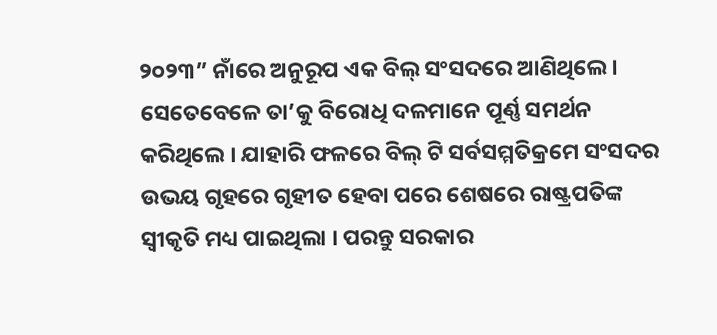୨୦୨୩” ନାଁରେ ଅନୁରୂପ ଏକ ବିଲ୍ ସଂସଦରେ ଆଣିଥିଲେ । ସେତେବେଳେ ତା’କୁ ବିରୋଧି ଦଳମାନେ ପୂର୍ଣ୍ଣ ସମର୍ଥନ କରିଥିଲେ । ଯାହାରି ଫଳରେ ବିଲ୍ ଟି ସର୍ବସମ୍ମତିକ୍ରମେ ସଂସଦର ଉଭୟ ଗୃହରେ ଗୃହୀତ ହେବା ପରେ ଶେଷରେ ରାଷ୍ଟ୍ରପତିଙ୍କ ସ୍ୱୀକୃତି ମଧ୍ୟ ପାଇଥିଲା । ପରନ୍ତୁ ସରକାର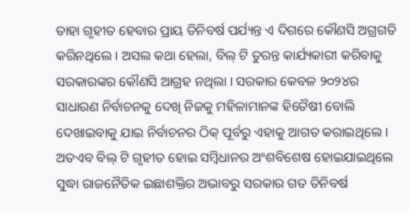ତାହା ଗୃହୀତ ହେବାର ପ୍ରାୟ ତିନିବର୍ଷ ପର୍ଯ୍ୟନ୍ତ ଏ ଦିଗରେ କୌଣସି ଅଗ୍ରଗତି କରିନଥିଲେ । ଅସଲ କଥା ହେଲା, ବିଲ୍ ଟି ତୁରନ୍ତ କାର୍ଯ୍ୟକାରୀ କରିବାକୁ ସରକାରଙ୍କର କୌଣସି ଆଗ୍ରହ ନଥିଲା । ସରକାର କେବଳ ୨୦୨୪ର ସାଧାରଣ ନିର୍ବାଚନକୁ ଦେଖି ନିଜକୁ ମହିଳାମାନଙ୍କ ହିତୈଷୀ ବୋଲି ଦେଖାଇବାକୁ ଯାଇ ନିର୍ବାଚନର ଠିକ୍ ପୂର୍ବରୁ ଏହାକୁ ଆଗତ କରାଇଥିଲେ । ଅତଏବ ବିଲ୍ ଟି ଗୃହୀତ ହୋଇ ସମ୍ବିଧାନର ଅଂଶବିଶେଷ ହୋଇଯାଇଥିଲେ ସୁଦ୍ଧା ରାଜନୈତିକ ଇଛାଶକ୍ତିର ଅଭାବରୁ ସରକାର ଗତ ତିନିବର୍ଷ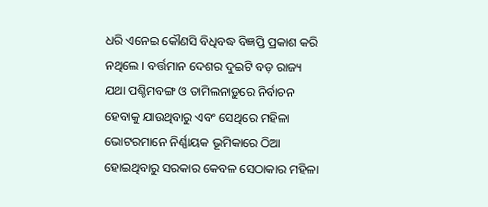ଧରି ଏନେଇ କୌଣସି ବିଧିବଦ୍ଧ ବିଜ୍ଞପ୍ତି ପ୍ରକାଶ କରି ନଥିଲେ । ବର୍ତ୍ତମାନ ଦେଶର ଦୁଇଟି ବଡ଼ ରାଜ୍ୟ ଯଥା ପଶ୍ଚିମବଙ୍ଗ ଓ ତାମିଲନାଡ଼ୁରେ ନିର୍ବାଚନ ହେବାକୁ ଯାଉଥିବାରୁ ଏବଂ ସେଥିରେ ମହିଳା ଭୋଟରମାନେ ନିର୍ଣ୍ଣାୟକ ଭୂମିକାରେ ଠିଆ ହୋଇଥିବାରୁ ସରକାର କେବଳ ସେଠାକାର ମହିଳା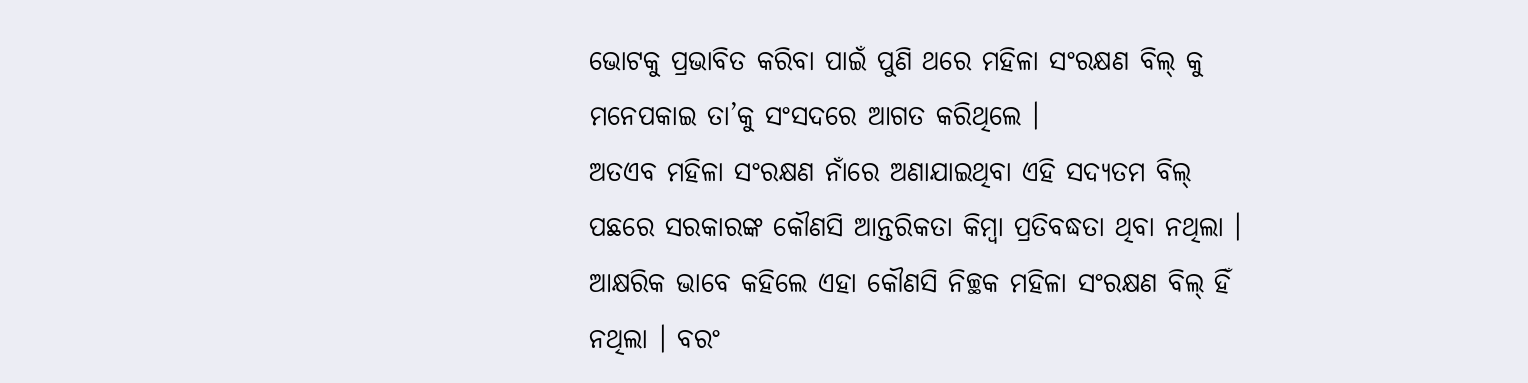ଭୋଟକୁ ପ୍ରଭାବିତ କରିବା ପାଇଁ ପୁଣି ଥରେ ମହିଳା ସଂରକ୍ଷଣ ବିଲ୍ କୁ ମନେପକାଇ ତା’କୁ ସଂସଦରେ ଆଗତ କରିଥିଲେ ।
ଅତଏବ ମହିଳା ସଂରକ୍ଷଣ ନାଁରେ ଅଣାଯାଇଥିବା ଏହି ସଦ୍ୟତମ ବିଲ୍ ପଛରେ ସରକାରଙ୍କ କୌଣସି ଆନ୍ତରିକତା କିମ୍ବା ପ୍ରତିବଦ୍ଧତା ଥିବା ନଥିଲା । ଆକ୍ଷରିକ ଭାବେ କହିଲେ ଏହା କୌଣସି ନିଚ୍ଛକ ମହିଳା ସଂରକ୍ଷଣ ବିଲ୍ ହିଁ ନଥିଲା । ବରଂ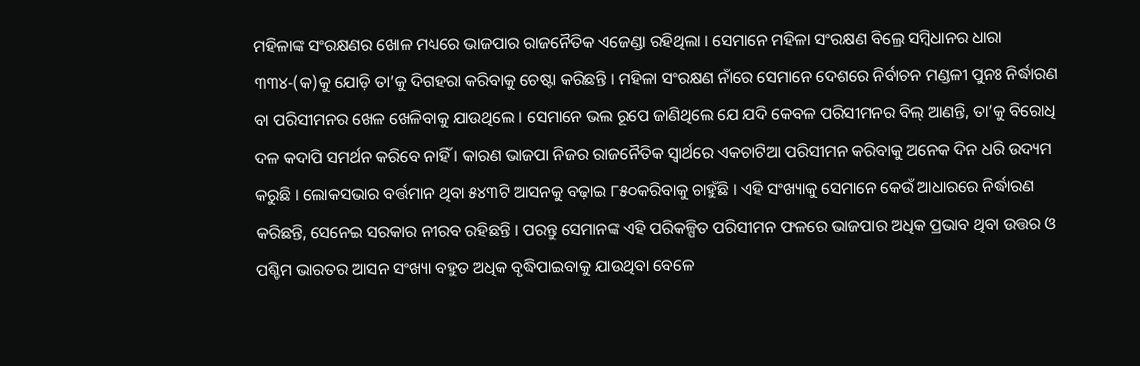ମହିଳାଙ୍କ ସଂରକ୍ଷଣର ଖୋଳ ମଧ୍ୟରେ ଭାଜପାର ରାଜନୈତିକ ଏଜେଣ୍ଡା ରହିଥିଲା । ସେମାନେ ମହିଳା ସଂରକ୍ଷଣ ବିଲ୍ରେ ସମ୍ବିଧାନର ଧାରା ୩୩୪-(କ)କୁ ଯୋଡ଼ି ତା’କୁ ଦିଗହରା କରିବାକୁ ଚେଷ୍ଟା କରିଛନ୍ତି । ମହିଳା ସଂରକ୍ଷଣ ନାଁରେ ସେମାନେ ଦେଶରେ ନିର୍ବାଚନ ମଣ୍ଡଳୀ ପୁନଃ ନିର୍ଦ୍ଧାରଣ ବା ପରିସୀମନର ଖେଳ ଖେଳିବାକୁ ଯାଉଥିଲେ । ସେମାନେ ଭଲ ରୂପେ ଜାଣିଥିଲେ ଯେ ଯଦି କେବଳ ପରିସୀମନର ବିଲ୍ ଆଣନ୍ତି, ତା’କୁ ବିରୋଧି ଦଳ କଦାପି ସମର୍ଥନ କରିବେ ନାହିଁ । କାରଣ ଭାଜପା ନିଜର ରାଜନୈତିକ ସ୍ୱାର୍ଥରେ ଏକଚାଟିଆ ପରିସୀମନ କରିବାକୁ ଅନେକ ଦିନ ଧରି ଉଦ୍ୟମ କରୁଛି । ଲୋକସଭାର ବର୍ତ୍ତମାନ ଥିବା ୫୪୩ଟି ଆସନକୁ ବଢ଼ାଇ ୮୫୦କରିବାକୁ ଚାହୁଁଛି । ଏହି ସଂଖ୍ୟାକୁ ସେମାନେ କେଉଁ ଆଧାରରେ ନିର୍ଦ୍ଧାରଣ କରିଛନ୍ତି, ସେନେଇ ସରକାର ନୀରବ ରହିଛନ୍ତି । ପରନ୍ତୁ ସେମାନଙ୍କ ଏହି ପରିକଳ୍ପିତ ପରିସୀମନ ଫଳରେ ଭାଜପାର ଅଧିକ ପ୍ରଭାବ ଥିବା ଉତ୍ତର ଓ ପଶ୍ଚିମ ଭାରତର ଆସନ ସଂଖ୍ୟା ବହୁତ ଅଧିକ ବୃଦ୍ଧିପାଇବାକୁ ଯାଉଥିବା ବେଳେ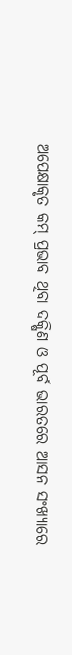ଅପେକ୍ଷାକୃତ କମ୍ ପ୍ରଭାବ ଥିବା ଦକ୍ଷିଣ ଓ ପୂର୍ବ ଭାରତରେ ଆସନ ସଂଖ୍ୟାରେ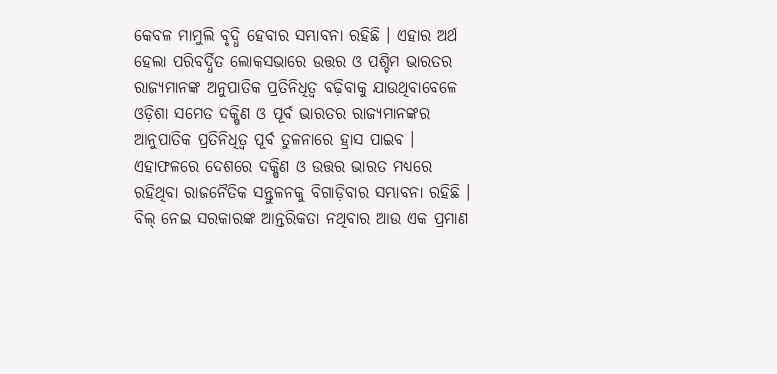କେବଳ ମାମୁଲି ବୃଦ୍ଧି ହେବାର ସମ୍ଭାବନା ରହିଛି । ଏହାର ଅର୍ଥ ହେଲା ପରିବର୍ଦ୍ଧିତ ଲୋକସଭାରେ ଉତ୍ତର ଓ ପଶ୍ଚିମ ଭାରତର ରାଜ୍ୟମାନଙ୍କ ଅନୁପାତିକ ପ୍ରତିନିଧିତ୍ୱ ବଢ଼ିବାକୁ ଯାଉଥିବାବେଳେ ଓଡ଼ିଶା ସମେତ ଦକ୍ଷିଣ ଓ ପୂର୍ବ ଭାରତର ରାଜ୍ୟମାନଙ୍କର ଆନୁପାତିକ ପ୍ରତିନିଧିତ୍ୱ ପୂର୍ବ ତୁଳନାରେ ହ୍ରାସ ପାଇବ । ଏହାଫଳରେ ଦେଶରେ ଦକ୍ଷିଣ ଓ ଉତ୍ତର ଭାରତ ମଧ୍ୟରେ ରହିଥିବା ରାଜନୈତିକ ସନ୍ତୁଳନକୁ ବିଗାଡ଼ିବାର ସମ୍ଭାବନା ରହିଛି ।
ବିଲ୍ ନେଇ ସରକାରଙ୍କ ଆନ୍ତରିକତା ନଥିବାର ଆଉ ଏକ ପ୍ରମାଣ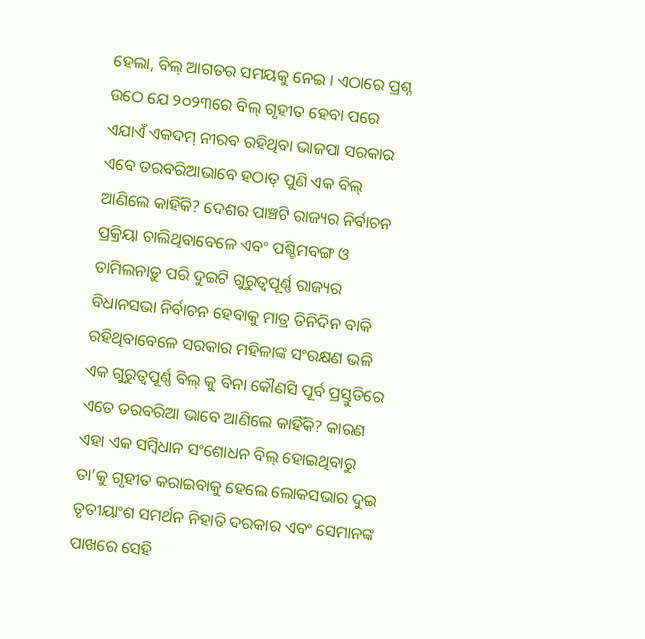ହେଲା, ବିଲ୍ ଆଗତର ସମୟକୁ ନେଇ । ଏଠାରେ ପ୍ରଶ୍ନ ଉଠେ ଯେ ୨୦୨୩ରେ ବିଲ୍ ଗୃହୀତ ହେବା ପରେ ଏଯାଏଁ ଏକଦମ୍ ନୀରବ ରହିଥିବା ଭାଜପା ସରକାର ଏବେ ତରବରିଆଭାବେ ହଠାତ୍ ପୁଣି ଏକ ବିଲ୍ ଆଣିଲେ କାହିଁକି? ଦେଶର ପାଞ୍ଚଟି ରାଜ୍ୟର ନିର୍ବାଚନ ପ୍ରକ୍ରିୟା ଚାଲିଥିବାବେଳେ ଏବଂ ପଶ୍ଚିମବଙ୍ଗ ଓ ତାମିଲନାଡ଼ୁ ପରି ଦୁଇଟି ଗୁରୁତ୍ୱପୂର୍ଣ୍ଣ ରାଜ୍ୟର ବିଧାନସଭା ନିର୍ବାଚନ ହେବାକୁ ମାତ୍ର ତିନିଦିନ ବାକି ରହିଥିବାବେଳେ ସରକାର ମହିଳାଙ୍କ ସଂରକ୍ଷଣ ଭଳି ଏକ ଗୁରୁତ୍ୱପୂର୍ଣ୍ଣ ବିଲ୍ କୁ ବିନା କୌଣସି ପୂର୍ବ ପ୍ରସ୍ତୁତିରେ ଏତେ ତରବରିଆ ଭାବେ ଆଣିଲେ କାହିଁକି? କାରଣ ଏହା ଏକ ସମ୍ବିଧାନ ସଂଶୋଧନ ବିଲ୍ ହୋଇଥିବାରୁ ତା’କୁ ଗୃହୀତ କରାଇବାକୁ ହେଲେ ଲୋକସଭାର ଦୁଇ ତୃତୀୟାଂଶ ସମର୍ଥନ ନିହାତି ଦରକାର ଏବଂ ସେମାନଙ୍କ ପାଖରେ ସେହି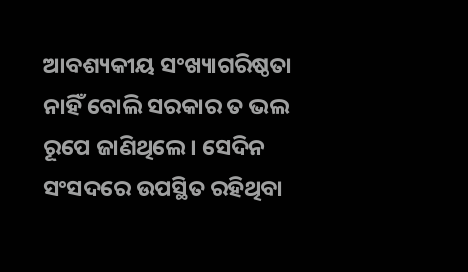ଆବଶ୍ୟକୀୟ ସଂଖ୍ୟାଗରିଷ୍ଠତା ନାହିଁ ବୋଲି ସରକାର ତ ଭଲ ରୂପେ ଜାଣିଥିଲେ । ସେଦିନ ସଂସଦରେ ଉପସ୍ଥିତ ରହିଥିବା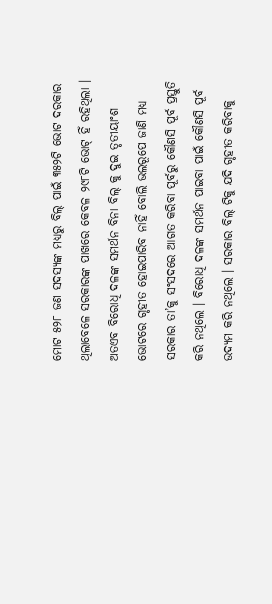ମୋଟ ୫୨୮ ଜଣ ସଦସ୍ୟଙ୍କ ମଧ୍ୟରୁ ବିଲ୍ ପାଇଁ ୩୫୨ଟି ଭୋଟ ଦରକାର ଥିଲାବେଳେ ସରକାରଙ୍କ ପାଖରେ କେବଳ ୨୯୮ଟି ଭୋଟ୍ ହିଁ ରହିଥିଲା । ଅତଏବ ବିରୋଧି ଦଳଙ୍କ ସମର୍ଥନ ବିନା ବିଲ୍ କୁ ଦୁଇ ତୃତୀୟାଂଶ ଭୋଟରେ ଗୃହୀତ ହୋଇପାରିବ ନାହିଁ ବୋଲି ଭଲରୂପେ ଜାଣି ମଧ୍ୟ ସରକାର ତା’କୁ ସଂସଦରେ ଆଗତ କରିବା ପୂର୍ବରୁ କୌଣସି ପୂର୍ବ ପ୍ରସ୍ତୁତି କରି ନଥିଲେ । ବିରୋଧି ଦଳଙ୍କ ସମର୍ଥନ ପାଇବା ପାଇଁ କୌଣସି ପୂର୍ବ ଉଦ୍ୟମ କରି ନଥିଲେ । ସରକାର ବିଲ୍ ଟିକୁ ଯଦି ଗୃହୀତ କରିବାକୁ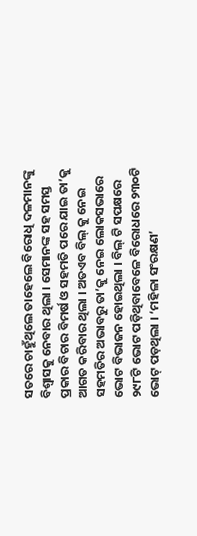ସତରେ ଚାହୁଁଥିଲେ ତାହେଲେ ବିରୋଧି ଦଳମାନଙ୍କୁ ବିଶ୍ୱାସକୁ ନେବାର ଥିଲା । ସେମାନଙ୍କ ସହ ସମସ୍ତ ପ୍ରକାର ବିଚାର ବିମର୍ଷ ଓ ସହମତି ପରେ ଯାଇ ତା’କୁ ଆଗତ କରିବାର ଥିଲା । ଅତଏବ ବିଲ୍ କୁ ନେଇ ସହମତିର ଅଭାବରୁ ତା’କୁ ନେଇ ଲୋକସଭାରେ ଭୋଟ ବିଭାଜନ ହୋଇଥିଲା । ବିଲ୍ ଟି ସପକ୍ଷରେ ୨୯୮ଟି ଭୋଟ ପଡ଼ିଥିବାବେଳେ ବିରୋଧରେ ୨୩୦ଟି ଭୋଟ୍ ପଡ଼ଥିଲା । ‘ମହିଳା ସଂରକ୍ଷଣ’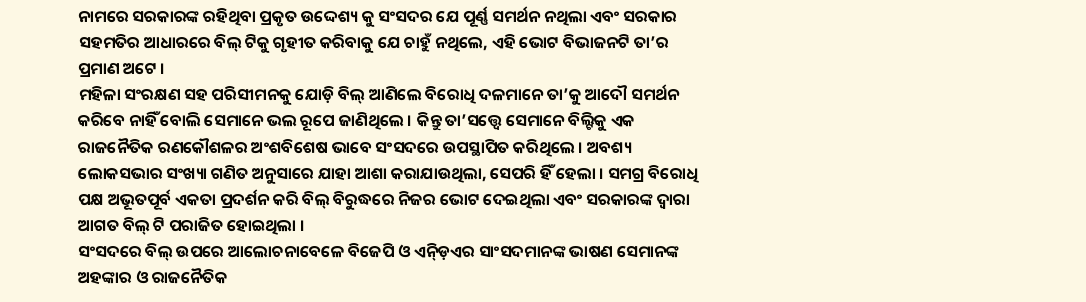ନାମରେ ସରକାରଙ୍କ ରହିଥିବା ପ୍ରକୃତ ଉଦ୍ଦେଶ୍ୟ କୁ ସଂସଦର ଯେ ପୂର୍ଣ୍ଣ ସମର୍ଥନ ନଥିଲା ଏବଂ ସରକାର ସହମତିର ଆଧାରରେ ବିଲ୍ ଟିକୁ ଗୃହୀତ କରିବାକୁ ଯେ ଚାହୁଁ ନଥିଲେ, ଏହି ଭୋଟ ବିଭାଜନଟି ତା’ର ପ୍ରମାଣ ଅଟେ ।
ମହିଳା ସଂରକ୍ଷଣ ସହ ପରିସୀମନକୁ ଯୋଡ଼ି ବିଲ୍ ଆଣିଲେ ବିରୋଧି ଦଳମାନେ ତା’କୁ ଆଦୌ ସମର୍ଥନ କରିବେ ନାହିଁ ବୋଲି ସେମାନେ ଭଲ ରୂପେ ଜାଣିଥିଲେ । କିନ୍ତୁ ତା’ସତ୍ତ୍ୱେ ସେମାନେ ବିଲ୍ଟିକୁ ଏକ ରାଜନୈତିକ ରଣକୌଶଳର ଅଂଶବିଶେଷ ଭାବେ ସଂସଦରେ ଉପସ୍ଥାପିତ କରିଥିଲେ । ଅବଶ୍ୟ ଲୋକସଭାର ସଂଖ୍ୟା ଗଣିତ ଅନୁସାରେ ଯାହା ଆଶା କରାଯାଉଥିଲା, ସେପରି ହିଁ ହେଲା । ସମଗ୍ର ବିରୋଧି ପକ୍ଷ ଅଭୂତପୂର୍ବ ଏକତା ପ୍ରଦର୍ଶନ କରି ବିଲ୍ ବିରୁଦ୍ଧରେ ନିଜର ଭୋଟ ଦେଇଥିଲା ଏବଂ ସରକାରଙ୍କ ଦ୍ୱାରା ଆଗତ ବିଲ୍ ଟି ପରାଜିତ ହୋଇଥିଲା ।
ସଂସଦରେ ବିଲ୍ ଉପରେ ଆଲୋଚନାବେଳେ ବିଜେପି ଓ ଏନ୍ଡ଼ିଏର ସାଂସଦମାନଙ୍କ ଭାଷଣ ସେମାନଙ୍କ ଅହଙ୍କାର ଓ ରାଜନୈତିକ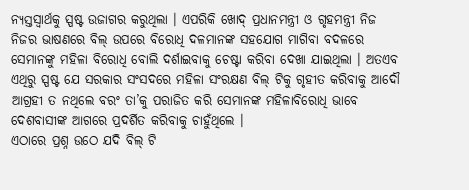ନ୍ୟସ୍ତସ୍ୱାର୍ଥକୁ ସ୍ପଷ୍ଟ ଉଜାଗର କରୁଥିଲା । ଏପରିକି ଖୋଦ୍ ପ୍ରଧାନମନ୍ତ୍ରୀ ଓ ଗୃହମନ୍ତ୍ରୀ ନିଜ ନିଜର ଭାଷଣରେ ବିଲ୍ ଉପରେ ବିରୋଧି ଦଳମାନଙ୍କ ସହଯୋଗ ମାଗିବା ବଦଳରେ ସେମାନଙ୍କୁ ମହିଳା ବିରୋଧି ବୋଲି ଦର୍ଶାଇବାକୁ ଚେଷ୍ଟା କରିବା ଦେଖା ଯାଇଥିଲା । ଅତଏବ ଏଥିରୁ ସ୍ପଷ୍ଟ ଯେ ସରକାର ସଂସଦରେ ମହିଳା ସଂରକ୍ଷଣ ବିଲ୍ ଟିକୁ ଗୃହୀତ କରିବାକୁ ଆଦୌ ଆଗ୍ରହୀ ତ ନଥିଲେ ବରଂ ତା’କୁ ପରାଜିତ କରି ସେମାନଙ୍କ ମହିଳାବିରୋଧି ଭାବେ ଦେଶବାସୀଙ୍କ ଆଗରେ ପ୍ରଦର୍ଶିତ କରିବାକୁ ଚାହୁଁଥିଲେ ।
ଏଠାରେ ପ୍ରଶ୍ନ ଉଠେ ଯଦି ବିଲ୍ ଟି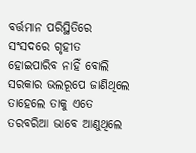ବର୍ତ୍ତମାନ ପରିସ୍ଥିତିରେ ସଂସଦରେ ଗୃହୀତ ହୋଇପାରିବ ନାହିଁ ବୋଲି ସରକାର ଭଲରୂପେ ଜାଣିଥିଲେ ତାହେଲେ ତାକୁ ଏତେ ତରବରିଆ ଭାବେ ଆଣୁଥିଲେ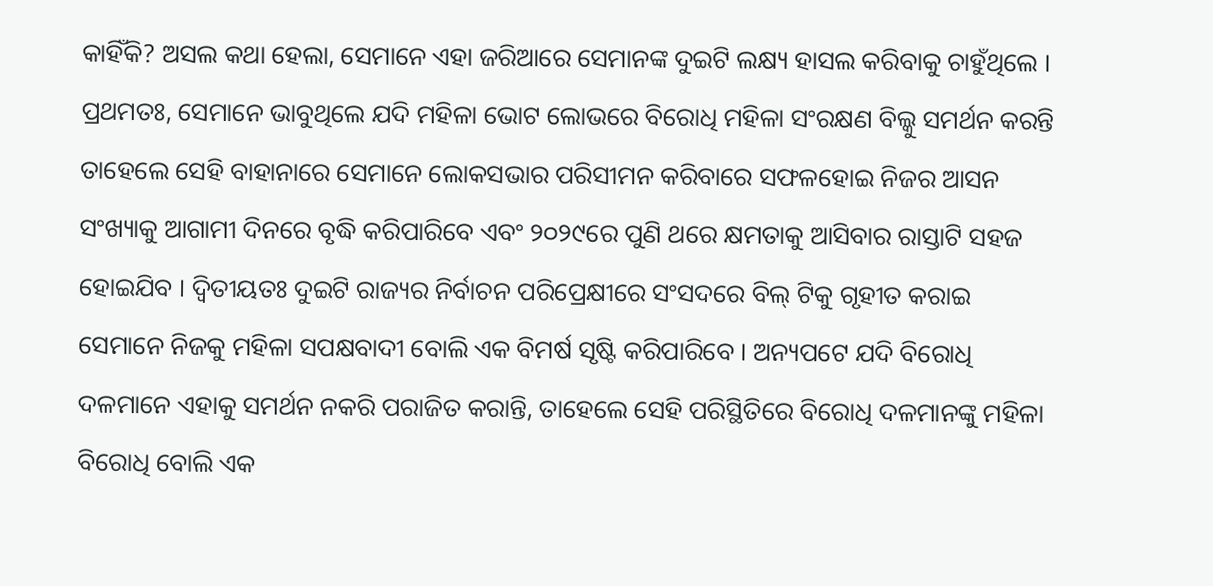କାହିଁକି? ଅସଲ କଥା ହେଲା, ସେମାନେ ଏହା ଜରିଆରେ ସେମାନଙ୍କ ଦୁଇଟି ଲକ୍ଷ୍ୟ ହାସଲ କରିବାକୁ ଚାହୁଁଥିଲେ । ପ୍ରଥମତଃ, ସେମାନେ ଭାବୁଥିଲେ ଯଦି ମହିଳା ଭୋଟ ଲୋଭରେ ବିରୋଧି ମହିଳା ସଂରକ୍ଷଣ ବିଲ୍କୁ ସମର୍ଥନ କରନ୍ତି ତାହେଲେ ସେହି ବାହାନାରେ ସେମାନେ ଲୋକସଭାର ପରିସୀମନ କରିବାରେ ସଫଳହୋଇ ନିଜର ଆସନ ସଂଖ୍ୟାକୁ ଆଗାମୀ ଦିନରେ ବୃଦ୍ଧି କରିପାରିବେ ଏବଂ ୨୦୨୯ରେ ପୁଣି ଥରେ କ୍ଷମତାକୁ ଆସିବାର ରାସ୍ତାଟି ସହଜ ହୋଇଯିବ । ଦ୍ୱିତୀୟତଃ ଦୁଇଟି ରାଜ୍ୟର ନିର୍ବାଚନ ପରିପ୍ରେକ୍ଷୀରେ ସଂସଦରେ ବିଲ୍ ଟିକୁ ଗୃହୀତ କରାଇ ସେମାନେ ନିଜକୁ ମହିଳା ସପକ୍ଷବାଦୀ ବୋଲି ଏକ ବିମର୍ଷ ସୃଷ୍ଟି କରିପାରିବେ । ଅନ୍ୟପଟେ ଯଦି ବିରୋଧି ଦଳମାନେ ଏହାକୁ ସମର୍ଥନ ନକରି ପରାଜିତ କରାନ୍ତି, ତାହେଲେ ସେହି ପରିସ୍ଥିତିରେ ବିରୋଧି ଦଳମାନଙ୍କୁ ମହିଳା ବିରୋଧି ବୋଲି ଏକ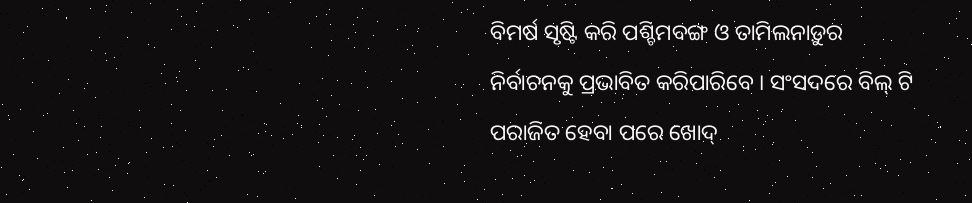ବିମର୍ଷ ସୃଷ୍ଟି କରି ପଶ୍ଚିମବଙ୍ଗ ଓ ତାମିଲନାଡ଼ୁର ନିର୍ବାଚନକୁ ପ୍ରଭାବିତ କରିପାରିବେ । ସଂସଦରେ ବିଲ୍ ଟି ପରାଜିତ ହେବା ପରେ ଖୋଦ୍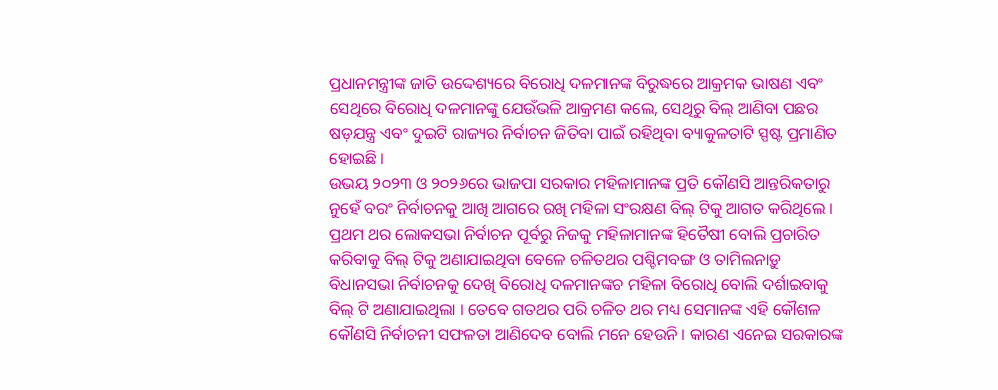ପ୍ରଧାନମନ୍ତ୍ରୀଙ୍କ ଜାତି ଉଦ୍ଦେଶ୍ୟରେ ବିରୋଧି ଦଳମାନଙ୍କ ବିରୁଦ୍ଧରେ ଆକ୍ରମକ ଭାଷଣ ଏବଂ ସେଥିରେ ବିରୋଧି ଦଳମାନଙ୍କୁ ଯେଉଁଭଳି ଆକ୍ରମଣ କଲେ, ସେଥିରୁ ବିଲ୍ ଆଣିବା ପଛର ଷଡ଼ଯନ୍ତ୍ର ଏବଂ ଦୁଇଟି ରାଜ୍ୟର ନିର୍ବାଚନ ଜିତିବା ପାଇଁ ରହିଥିବା ବ୍ୟାକୁଳତାଟି ସ୍ପଷ୍ଟ ପ୍ରମାଣିତ ହୋଇଛି ।
ଉଭୟ ୨୦୨୩ ଓ ୨୦୨୬ରେ ଭାଜପା ସରକାର ମହିଳାମାନଙ୍କ ପ୍ରତି କୌଣସି ଆନ୍ତରିକତାରୁ ନୁହେଁ ବରଂ ନିର୍ବାଚନକୁ ଆଖି ଆଗରେ ରଖି ମହିଳା ସଂରକ୍ଷଣ ବିଲ୍ ଟିକୁ ଆଗତ କରିଥିଲେ । ପ୍ରଥମ ଥର ଲୋକସଭା ନିର୍ବାଚନ ପୂର୍ବରୁ ନିଜକୁ ମହିଳାମାନଙ୍କ ହିତୈଷୀ ବୋଲି ପ୍ରଚାରିତ କରିବାକୁ ବିଲ୍ ଟିକୁ ଅଣାଯାଇଥିବା ବେଳେ ଚଳିତଥର ପଶ୍ଚିମବଙ୍ଗ ଓ ତାମିଲନାଡ଼ୁ ବିଧାନସଭା ନିର୍ବାଚନକୁ ଦେଖି ବିରୋଧି ଦଳମାନଙ୍କଚ ମହିଳା ବିରୋଧି ବୋଲି ଦର୍ଶାଇବାକୁ ବିଲ୍ ଟି ଅଣାଯାଇଥିଲା । ତେବେ ଗତଥର ପରି ଚଳିତ ଥର ମଧ୍ୟ ସେମାନଙ୍କ ଏହି କୌଶଳ କୌଣସି ନିର୍ବାଚନୀ ସଫଳତା ଆଣିଦେବ ବୋଲି ମନେ ହେଉନି । କାରଣ ଏନେଇ ସରକାରଙ୍କ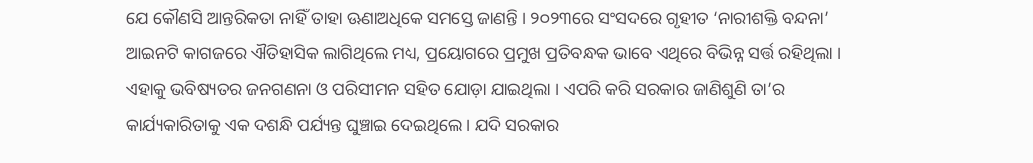ଯେ କୌଣସି ଆନ୍ତରିକତା ନାହିଁ ତାହା ଊଣାଅଧିକେ ସମସ୍ତେ ଜାଣନ୍ତି । ୨୦୨୩ରେ ସଂସଦରେ ଗୃହୀତ ‘ନାରୀଶକ୍ତି ବନ୍ଦନା’ ଆଇନଟି କାଗଜରେ ଐତିହାସିକ ଲାଗିଥିଲେ ମଧ୍ୟ, ପ୍ରୟୋଗରେ ପ୍ରମୁଖ ପ୍ରତିବନ୍ଧକ ଭାବେ ଏଥିରେ ବିଭିନ୍ନ ସର୍ତ୍ତ ରହିଥିଲା । ଏହାକୁ ଭବିଷ୍ୟତର ଜନଗଣନା ଓ ପରିସୀମନ ସହିତ ଯୋଡ଼ା ଯାଇଥିଲା । ଏପରି କରି ସରକାର ଜାଣିଶୁଣି ତା’ର କାର୍ଯ୍ୟକାରିତାକୁ ଏକ ଦଶନ୍ଧି ପର୍ଯ୍ୟନ୍ତ ଘୁଞ୍ଚାଇ ଦେଇଥିଲେ । ଯଦି ସରକାର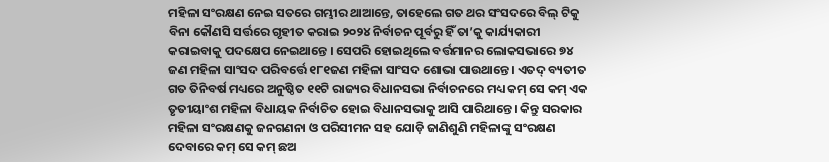ମହିଳା ସଂରକ୍ଷଣ ନେଇ ସତରେ ଗମ୍ଭୀର ଥାଆନ୍ତେ, ତାହେଲେ ଗତ ଥର ସଂସଦରେ ବିଲ୍ ଟିକୁ ବିନା କୌଣସି ସର୍ତ୍ତରେ ଗୃହୀତ କରାଇ ୨୦୨୪ ନିର୍ବାଚନ ପୂର୍ବରୁ ହିଁ ତା’କୁ କାର୍ଯ୍ୟକାରୀ କରାଇବାକୁ ପଦକ୍ଷେପ ନେଇଥାନ୍ତେ । ସେପରି ହୋଇଥିଲେ ବର୍ତ୍ତମାନର ଲୋକସଭାରେ ୭୪ ଜଣ ମହିଳା ସାଂସଦ ପରିବର୍ତ୍ତେ ୧୮୧ଜଣ ମହିଳା ସାଂସଦ ଶୋଭା ପାଉଥାନ୍ତେ । ଏତଦ୍ ବ୍ୟତୀତ ଗତ ତିନିବର୍ଷ ମଧ୍ୟରେ ଅନୁଷ୍ଠିତ ୧୧ଟି ରାଜ୍ୟର ବିଧାନସଭା ନିର୍ବାଚନରେ ମଧ୍ୟ କମ୍ ସେ କମ୍ ଏକ ତୃତୀୟାଂଶ ମହିଳା ବିଧାୟକ ନିର୍ବାଚିତ ହୋଇ ବିଧାନସଭାକୁ ଆସି ପାରିଥାନ୍ତେ । କିନ୍ତୁ ସରକାର ମହିଳା ସଂରକ୍ଷଣକୁ ଜନଗଣନା ଓ ପରିସୀମନ ସହ ଯୋଡ଼ି ଜାଣିଶୁଣି ମହିଳାଙ୍କୁ ସଂରକ୍ଷଣ ଦେବାରେ କମ୍ ସେ କମ୍ ଛଅ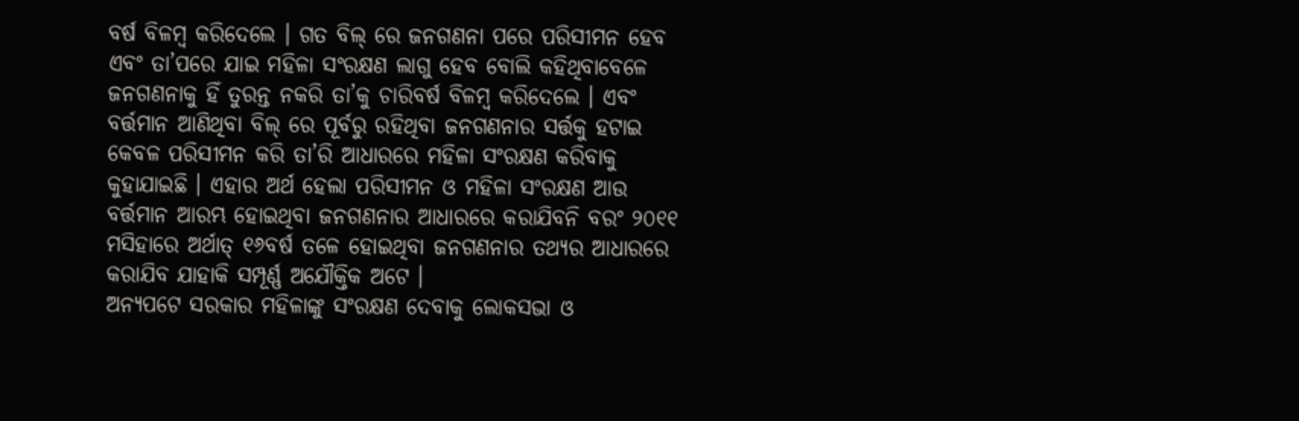ବର୍ଷ ବିଳମ୍ବ କରିଦେଲେ । ଗତ ବିଲ୍ ରେ ଜନଗଣନା ପରେ ପରିସୀମନ ହେବ ଏବଂ ତା’ପରେ ଯାଇ ମହିଳା ସଂରକ୍ଷଣ ଲାଗୁ ହେବ ବୋଲି କହିଥିବାବେଳେ ଜନଗଣନାକୁ ହିଁ ତୁରନ୍ତ ନକରି ତା’କୁ ଚାରିବର୍ଷ ବିଳମ୍ବ କରିଦେଲେ । ଏବଂ ବର୍ତ୍ତମାନ ଆଣିଥିବା ବିଲ୍ ରେ ପୂର୍ବରୁ ରହିଥିବା ଜନଗଣନାର ସର୍ତ୍ତକୁ ହଟାଇ କେବଳ ପରିସୀମନ କରି ତା’ରି ଆଧାରରେ ମହିଳା ସଂରକ୍ଷଣ କରିବାକୁ କୁହାଯାଇଛି । ଏହାର ଅର୍ଥ ହେଲା ପରିସୀମନ ଓ ମହିଳା ସଂରକ୍ଷଣ ଆଉ ବର୍ତ୍ତମାନ ଆରମ୍ଭ ହୋଇଥିବା ଜନଗଣନାର ଆଧାରରେ କରାଯିବନି ବରଂ ୨୦୧୧ ମସିହାରେ ଅର୍ଥାତ୍ ୧୬ବର୍ଷ ତଳେ ହୋଇଥିବା ଜନଗଣନାର ତଥ୍ୟର ଆଧାରରେ କରାଯିବ ଯାହାକି ସମ୍ପୂର୍ଣ୍ଣ ଅଯୌକ୍ତିକ ଅଟେ ।
ଅନ୍ୟପଟେ ସରକାର ମହିଳାଙ୍କୁ ସଂରକ୍ଷଣ ଦେବାକୁ ଲୋକସଭା ଓ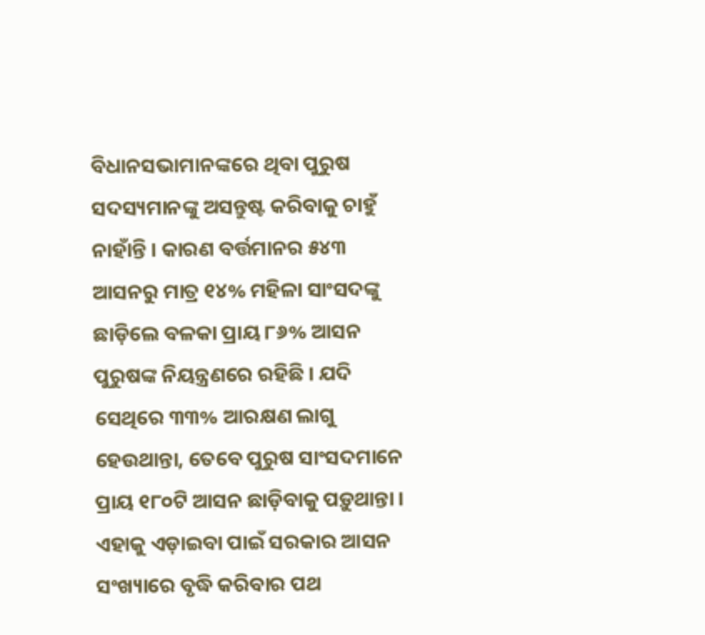ବିଧାନସଭାମାନଙ୍କରେ ଥିବା ପୁରୁଷ ସଦସ୍ୟମାନଙ୍କୁ ଅସନ୍ତୁଷ୍ଟ କରିବାକୁ ଚାହୁଁ ନାହାଁନ୍ତି । କାରଣ ବର୍ତ୍ତମାନର ୫୪୩ ଆସନରୁ ମାତ୍ର ୧୪% ମହିଳା ସାଂସଦଙ୍କୁ ଛାଡ଼ିଲେ ବଳକା ପ୍ରାୟ ୮୬% ଆସନ ପୁରୁଷଙ୍କ ନିୟନ୍ତ୍ରଣରେ ରହିଛି । ଯଦି ସେଥିରେ ୩୩% ଆରକ୍ଷଣ ଲାଗୁ ହେଉଥାନ୍ତା, ତେବେ ପୁରୁଷ ସାଂସଦମାନେ ପ୍ରାୟ ୧୮୦ଟି ଆସନ ଛାଡ଼ିବାକୁ ପଡ଼ୁଥାନ୍ତା । ଏହାକୁ ଏଡ଼ାଇବା ପାଇଁ ସରକାର ଆସନ ସଂଖ୍ୟାରେ ବୃଦ୍ଧି କରିବାର ପଥ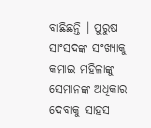ବାଛିଛନ୍ତି । ପୁରୁଷ ସାଂସଦଙ୍କ ସଂଖ୍ୟାକୁ କମାଇ ମହିଳାଙ୍କୁ ସେମାନଙ୍କ ଅଧିକାର ଦେବାକୁ ସାହସ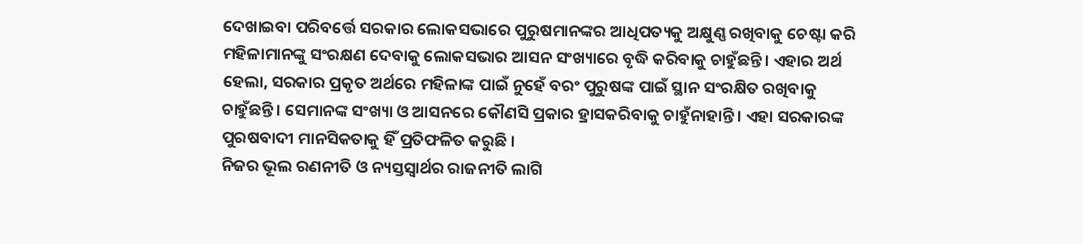ଦେଖାଇବା ପରିବର୍ତ୍ତେ ସରକାର ଲୋକସଭାରେ ପୁରୁଷମାନଙ୍କର ଆଧିପତ୍ୟକୁ ଅକ୍ଷୁଣ୍ଣ ରଖିବାକୁ ଚେଷ୍ଟା କରି ମହିଳାମାନଙ୍କୁ ସଂରକ୍ଷଣ ଦେବାକୁ ଲୋକସଭାର ଆସନ ସଂଖ୍ୟାରେ ବୃଦ୍ଧି କରିବାକୁ ଚାହୁଁଛନ୍ତି । ଏହାର ଅର୍ଥ ହେଲା, ସରକାର ପ୍ରକୃତ ଅର୍ଥରେ ମହିଳାଙ୍କ ପାଇଁ ନୁହେଁ ବରଂ ପୁରୁଷଙ୍କ ପାଇଁ ସ୍ଥାନ ସଂରକ୍ଷିତ ରଖିବାକୁ ଚାହୁଁଛନ୍ତି । ସେମାନଙ୍କ ସଂଖ୍ୟା ଓ ଆସନରେ କୌଣସି ପ୍ରକାର ହ୍ରାସକରିବାକୁ ଚାହୁଁନାହାନ୍ତି । ଏହା ସରକାରଙ୍କ ପୁରଷବାଦୀ ମାନସିକତାକୁ ହିଁ ପ୍ରତିଫଳିତ କରୁଛି ।
ନିଜର ଭୂଲ ରଣନୀତି ଓ ନ୍ୟସ୍ତସ୍ୱାର୍ଥର ରାଜନୀତି ଲାଗି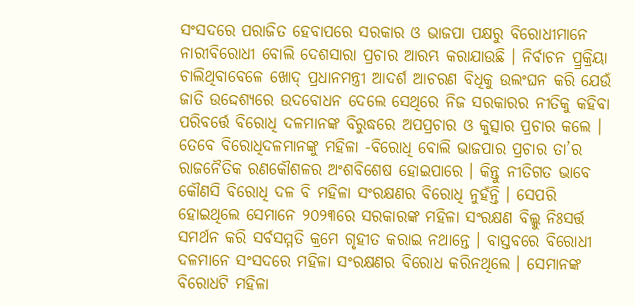ସଂସଦରେ ପରାଜିତ ହେବାପରେ ସରକାର ଓ ଭାଜପା ପକ୍ଷରୁ ବିରୋଧୀମାନେ ନାରୀବିରୋଧୀ ବୋଲି ଦେଶସାରା ପ୍ରଚାର ଆରମ୍ଭ କରାଯାଉଛି । ନିର୍ବାଚନ ପ୍ର୍ରକ୍ରିୟା ଚାଲିଥିବାବେଳେ ଖୋଦ୍ ପ୍ରଧାନମନ୍ତ୍ରୀ ଆଦର୍ଶ ଆଚରଣ ବିଧିକୁ ଉଲଂଘନ କରି ଯେଉଁ ଜାତି ଉଦ୍ଦେଶ୍ୟରେ ଉଦବୋଧନ ଦେଲେ ସେଥିରେ ନିଜ ସରକାରର ନୀତିକୁ କହିବା ପରିବର୍ତ୍ତେ ବିରୋଧି ଦଳମାନଙ୍କ ବିରୁଦ୍ଧରେ ଅପପ୍ରଚାର ଓ କୁତ୍ସାର ପ୍ରଚାର କଲେ । ତେବେ ବିରୋଧିଦଳମାନଙ୍କୁ ମହିଳା -ବିରୋଧି ବୋଲି ଭାଜପାର ପ୍ରଚାର ତା’ର ରାଜନୈତିକ ରଣକୌଶଳର ଅଂଶବିଶେଷ ହୋଇପାରେ । କିନ୍ତୁ ନୀତିଗତ ଭାବେ କୌଣସି ବିରୋଧି ଦଳ ବି ମହିଳା ସଂରକ୍ଷଣର ବିରୋଧି ନୁହଁନ୍ତି । ସେପରି ହୋଇଥିଲେ ସେମାନେ ୨୦୨୩ରେ ସରକାରଙ୍କ ମହିଳା ସଂରକ୍ଷଣ ବିଲ୍କୁ ନିଃସର୍ତ୍ତ ସମର୍ଥନ କରି ସର୍ବସମ୍ମତି କ୍ରମେ ଗୃହୀତ କରାଇ ନଥାନ୍ତେ । ବାସ୍ତବରେ ବିରୋଧୀ ଦଳମାନେ ସଂସଦରେ ମହିଳା ସଂରକ୍ଷଣର ବିରୋଧ କରିନଥିଲେ । ସେମାନଙ୍କ ବିରୋଧଟି ମହିଳା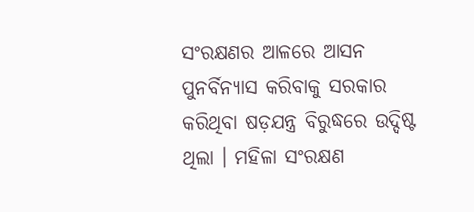ସଂରକ୍ଷଣର ଆଳରେ ଆସନ ପୁନର୍ବିନ୍ୟାସ କରିବାକୁ ସରକାର କରିଥିବା ଷଡ଼ଯନ୍ତ୍ର ବିରୁଦ୍ଧରେ ଉଦ୍ଦିଷ୍ଟ ଥିଲା । ମହିଳା ସଂରକ୍ଷଣ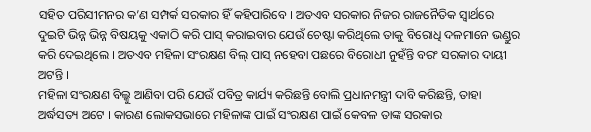ସହିତ ପରିସୀମନର କ’ଣ ସମ୍ପର୍କ ସରକାର ହିଁ କହିପାରିବେ । ଅତଏବ ସରକାର ନିଜର ରାଜନୈତିକ ସ୍ୱାର୍ଥରେ ଦୁଇଟି ଭିନ୍ନ ଭିନ୍ନ ବିଷୟକୁ ଏକାଠି କରି ପାସ୍ କରାଇବାର ଯେଉଁ ଚେଷ୍ଟା କରିଥିଲେ ତାକୁ ବିରୋଧି ଦଳମାନେ ଭଣ୍ଡୁର କରି ଦେଇଥିଲେ । ଅତଏବ ମହିଳା ସଂରକ୍ଷଣ ବିଲ୍ ପାସ୍ ନହେବା ପଛରେ ବିରୋଧୀ ନୁହଁନ୍ତି ବରଂ ସରକାର ଦାୟୀ ଅଟନ୍ତି ।
ମହିଳା ସଂରକ୍ଷଣ ବିଲ୍କୁ ଆଣିବା ପରି ଯେଉଁ ପବିତ୍ର କାର୍ଯ୍ୟ କରିଛନ୍ତି ବୋଲି ପ୍ରଧାନମନ୍ତ୍ରୀ ଦାବି କରିଛନ୍ତି, ତାହା ଅର୍ଦ୍ଧସତ୍ୟ ଅଟେ । କାରଣ ଲୋକସଭାରେ ମହିଳାଙ୍କ ପାଇଁ ସଂରକ୍ଷଣ ପାଇଁ କେବଳ ତାଙ୍କ ସରକାର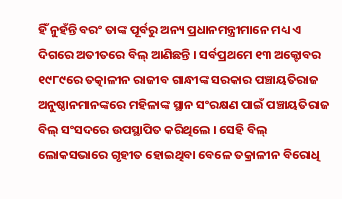ହିଁ ନୁହଁନ୍ତି ବରଂ ତାଙ୍କ ପୂର୍ବରୁ ଅନ୍ୟ ପ୍ରଧାନମନ୍ତ୍ରୀମାନେ ମଧ୍ୟ ଏ ଦିଗରେ ଅତୀତରେ ବିଲ୍ ଆଣିଛନ୍ତି । ସର୍ବପ୍ରଥମେ ୧୩ ଅକ୍ଟୋବର ୧୯୮୯ରେ ତତ୍କାଳୀନ ରାଜୀବ ଗାନ୍ଧୀଙ୍କ ସରକାର ପଞ୍ଚାୟତିରାଜ ଅନୁଷ୍ଠାନମାନଙ୍କରେ ମହିଳାଙ୍କ ସ୍ଥାନ ସଂରକ୍ଷଣ ପାଇଁ ପଞ୍ଚାୟତିରାଜ ବିଲ୍ ସଂସଦରେ ଉପସ୍ଥାପିତ କରିଥିଲେ । ସେହି ବିଲ୍ ଲୋକସଭାରେ ଗୃହୀତ ହୋଇଥିବା ବେଳେ ତକ୍ରାଳୀନ ବିରୋଧି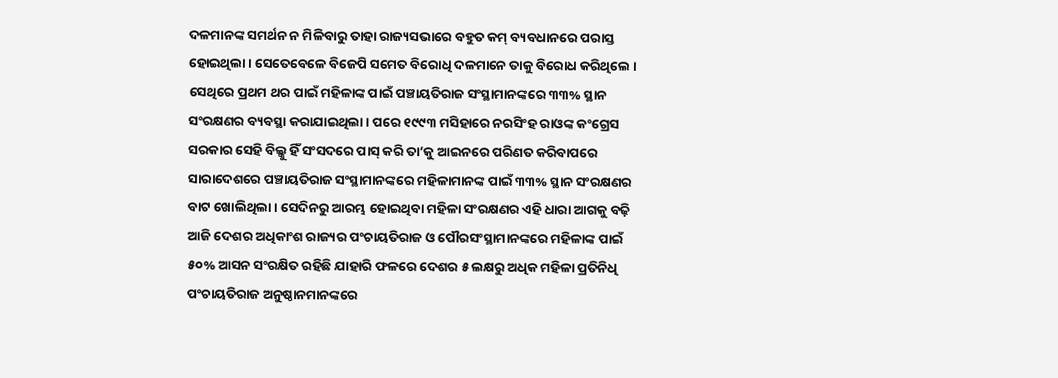ଦଳମାନଙ୍କ ସମର୍ଥନ ନ ମିଳିବାରୁ ତାହା ରାଜ୍ୟସଭାରେ ବହୁତ କମ୍ ବ୍ୟବଧାନରେ ପରାସ୍ତ ହୋଇଥିଲା । ସେତେବେଳେ ବିଜେପି ସମେତ ବିରୋଧି ଦଳମାନେ ତାକୁ ବିରୋଧ କରିଥିଲେ । ସେଥିରେ ପ୍ରଥମ ଥର ପାଇଁ ମହିଳାଙ୍କ ପାଇଁ ପଞ୍ଚାୟତିରାଜ ସଂସ୍ଥାମାନଙ୍କରେ ୩୩% ସ୍ଥାନ ସଂରକ୍ଷଣର ବ୍ୟବସ୍ଥା କରାଯାଇଥିଲା । ପରେ ୧୯୯୩ ମସିହାରେ ନରସିଂହ ରାଓଙ୍କ କଂଗ୍ରେସ ସରକାର ସେହି ବିଲ୍କୁ ହିଁ ସଂସଦରେ ପାସ୍ କରି ତା’କୁ ଆଇନରେ ପରିଣତ କରିବାପରେ ସାରାଦେଶରେ ପଞ୍ଚାୟତିରାଜ ସଂସ୍ଥାମାନଙ୍କରେ ମହିଳାମାନଙ୍କ ପାଇଁ ୩୩% ସ୍ଥାନ ସଂରକ୍ଷଣର ବାଟ ଖୋଲିଥିଲା । ସେଦିନରୁ ଆରମ୍ଭ ହୋଇଥିବା ମହିଳା ସଂରକ୍ଷଣର ଏହି ଧାରା ଆଗକୁ ବଢ଼ି ଆଜି ଦେଶର ଅଧିକାଂଶ ରାଜ୍ୟର ପଂଚାୟତିରାଜ ଓ ପୌରସଂସ୍ଥାମାନଙ୍କରେ ମହିଳାଙ୍କ ପାଇଁ ୫୦% ଆସନ ସଂରକ୍ଷିତ ରହିଛି ଯାହାରି ଫଳରେ ଦେଶର ୫ ଲକ୍ଷରୁ ଅଧିକ ମହିଳା ପ୍ରତିନିଧି ପଂଚାୟତିରାଜ ଅନୁଷ୍ଠାନମାନଙ୍କରେ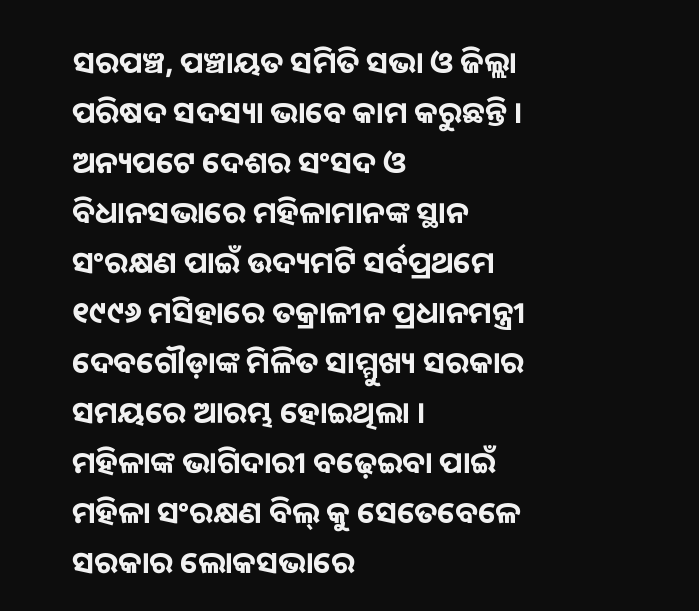ସରପଞ୍ଚ, ପଞ୍ଚାୟତ ସମିତି ସଭା ଓ ଜିଲ୍ଲା ପରିଷଦ ସଦସ୍ୟା ଭାବେ କାମ କରୁଛନ୍ତି ।
ଅନ୍ୟପଟେ ଦେଶର ସଂସଦ ଓ ବିଧାନସଭାରେ ମହିଳାମାନଙ୍କ ସ୍ଥାନ ସଂରକ୍ଷଣ ପାଇଁ ଉଦ୍ୟମଟି ସର୍ବପ୍ରଥମେ ୧୯୯୬ ମସିହାରେ ତକ୍ରାଳୀନ ପ୍ରଧାନମନ୍ତ୍ରୀ ଦେବଗୌଡ଼ାଙ୍କ ମିଳିତ ସାମ୍ମୁଖ୍ୟ ସରକାର ସମୟରେ ଆରମ୍ଭ ହୋଇଥିଲା । ମହିଳାଙ୍କ ଭାଗିଦାରୀ ବଢ଼େଇବା ପାଇଁ ମହିଳା ସଂରକ୍ଷଣ ବିଲ୍ କୁ ସେତେବେଳେ ସରକାର ଲୋକସଭାରେ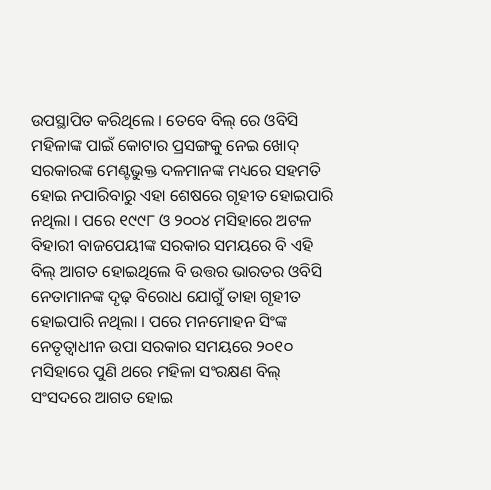ଉପସ୍ଥାପିତ କରିଥିଲେ । ତେବେ ବିଲ୍ ରେ ଓବିସି ମହିଳାଙ୍କ ପାଇଁ କୋଟାର ପ୍ରସଙ୍ଗକୁ ନେଇ ଖୋଦ୍ ସରକାରଙ୍କ ମେଣ୍ଟଭୁକ୍ତ ଦଳମାନଙ୍କ ମଧ୍ୟରେ ସହମତି ହୋଇ ନପାରିବାରୁ ଏହା ଶେଷରେ ଗୃହୀତ ହୋଇପାରି ନଥିଲା । ପରେ ୧୯୯୮ ଓ ୨୦୦୪ ମସିହାରେ ଅଟଳ ବିହାରୀ ବାଜପେୟୀଙ୍କ ସରକାର ସମୟରେ ବି ଏହି ବିଲ୍ ଆଗତ ହୋଇଥିଲେ ବି ଉତ୍ତର ଭାରତର ଓବିସି ନେତାମାନଙ୍କ ଦୃଢ଼ ବିରୋଧ ଯୋଗୁଁ ତାହା ଗୃହୀତ ହୋଇପାରି ନଥିଲା । ପରେ ମନମୋହନ ସିଂଙ୍କ ନେତୃତ୍ୱାଧୀନ ଉପା ସରକାର ସମୟରେ ୨୦୧୦ ମସିହାରେ ପୁଣି ଥରେ ମହିଳା ସଂରକ୍ଷଣ ବିଲ୍ ସଂସଦରେ ଆଗତ ହୋଇ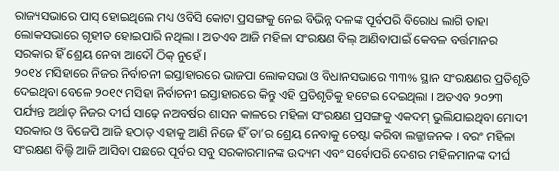ରାଜ୍ୟସଭାରେ ପାସ୍ ହୋଇଥିଲେ ମଧ୍ୟ ଓବିସି କୋଟା ପ୍ରସଙ୍ଗକୁ ନେଇ ବିଭିନ୍ନ ଦଳଙ୍କ ପୂର୍ବପରି ବିରୋଧ ଲାଗି ତାହା ଲୋକସଭାରେ ଗୃହୀତ ହୋଇପାରି ନଥିଲା । ଅତଏବ ଆଜି ମହିଳା ସଂରକ୍ଷଣ ବିଲ୍ ଆଣିବାପାଇଁ କେବଳ ବର୍ତ୍ତମାନର ସରକାର ହିଁ ଶ୍ରେୟ ନେବା ଆଦୌ ଠିକ୍ ନୁହେଁ ।
୨୦୧୪ ମସିହାରେ ନିଜର ନିର୍ବାଚନୀ ଇସ୍ତାହାରରେ ଭାଜପା ଲୋକସଭା ଓ ବିଧାନସଭାରେ ୩୩% ସ୍ଥାନ ସଂରକ୍ଷଣର ପ୍ରତିଶୃତି ଦେଇଥିବା ବେଳେ ୨୦୧୯ ମସିହା ନିର୍ବାଚନୀ ଇସ୍ତାହାରରେ କିନ୍ତୁ ଏହି ପ୍ରତିଶୃତିକୁ ହଟେଇ ଦେଇଥିଲା । ଅତଏବ ୨୦୨୩ ପର୍ଯ୍ୟନ୍ତ ଅର୍ଥାତ୍ ନିଜର ଦୀର୍ଘ ସାଢ଼େ ନଅବର୍ଷର ଶାସନ କାଳରେ ମହିଳା ସଂରକ୍ଷଣ ପ୍ରସଙ୍ଗକୁ ଏକଦମ୍ ଭୁଲିଯାଇଥିବା ମୋଦୀ ସରକାର ଓ ବିଜେପି ଆଜି ହଠାତ୍ ଏହାକୁ ଆଣି ନିଜେ ହିଁ ତା’ର ଶ୍ରେୟ ନେବାକୁ ଚେଷ୍ଟା କରିବା ଲଜ୍ଜାଜନକ । ବରଂ ମହିଳା ସଂରକ୍ଷଣ ବିଲ୍ଟି ଆଜି ଆସିବା ପଛରେ ପୂର୍ବର ସବୁ ସରକାରମାନଙ୍କ ଉଦ୍ୟମ ଏବଂ ସର୍ବୋପରି ଦେଶର ମହିଳମାନଙ୍କ ଦୀର୍ଘ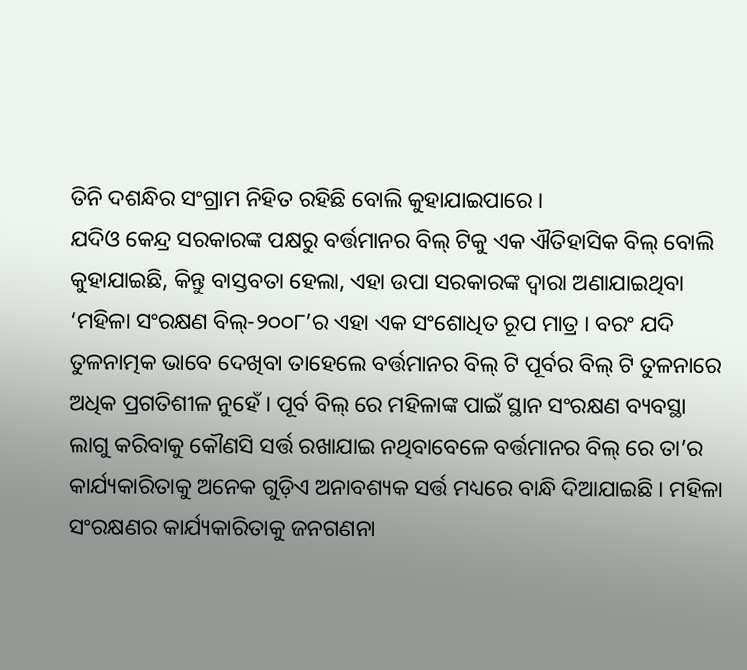ତିନି ଦଶନ୍ଧିର ସଂଗ୍ରାମ ନିହିତ ରହିଛି ବୋଲି କୁହାଯାଇପାରେ ।
ଯଦିଓ କେନ୍ଦ୍ର ସରକାରଙ୍କ ପକ୍ଷରୁ ବର୍ତ୍ତମାନର ବିଲ୍ ଟିକୁ ଏକ ଐତିହାସିକ ବିଲ୍ ବୋଲି କୁହାଯାଇଛି, କିନ୍ତୁ ବାସ୍ତବତା ହେଲା, ଏହା ଉପା ସରକାରଙ୍କ ଦ୍ୱାରା ଅଣାଯାଇଥିବା ‘ମହିଳା ସଂରକ୍ଷଣ ବିଲ୍-୨୦୦୮’ର ଏହା ଏକ ସଂଶୋଧିତ ରୂପ ମାତ୍ର । ବରଂ ଯଦି ତୁଳନାତ୍ମକ ଭାବେ ଦେଖିବା ତାହେଲେ ବର୍ତ୍ତମାନର ବିଲ୍ ଟି ପୂର୍ବର ବିଲ୍ ଟି ତୁଳନାରେ ଅଧିକ ପ୍ରଗତିଶୀଳ ନୁହେଁ । ପୂର୍ବ ବିଲ୍ ରେ ମହିଳାଙ୍କ ପାଇଁ ସ୍ଥାନ ସଂରକ୍ଷଣ ବ୍ୟବସ୍ଥା ଲାଗୁ କରିବାକୁ କୌଣସି ସର୍ତ୍ତ ରଖାଯାଇ ନଥିବାବେଳେ ବର୍ତ୍ତମାନର ବିଲ୍ ରେ ତା’ର କାର୍ଯ୍ୟକାରିତାକୁ ଅନେକ ଗୁଡ଼ିଏ ଅନାବଶ୍ୟକ ସର୍ତ୍ତ ମଧ୍ୟରେ ବାନ୍ଧି ଦିଆଯାଇଛି । ମହିଳା ସଂରକ୍ଷଣର କାର୍ଯ୍ୟକାରିତାକୁ ଜନଗଣନା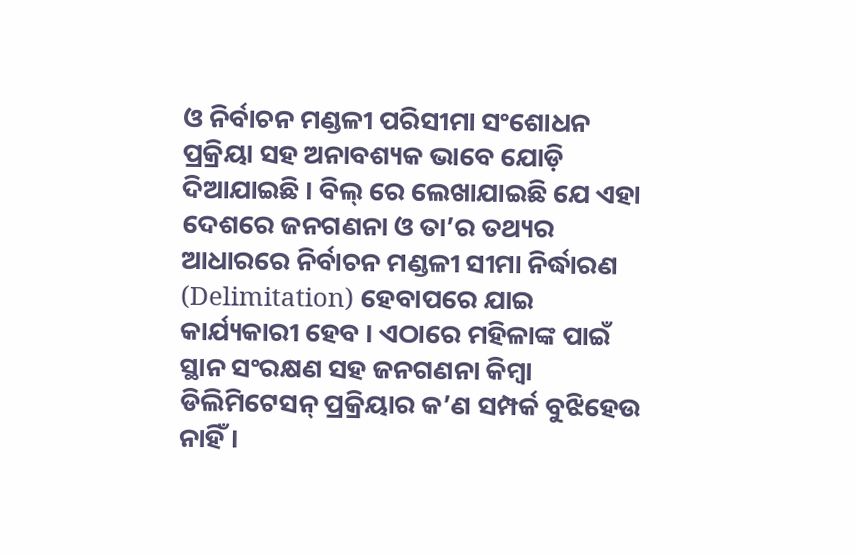ଓ ନିର୍ବାଚନ ମଣ୍ଡଳୀ ପରିସୀମା ସଂଶୋଧନ ପ୍ରକ୍ରିୟା ସହ ଅନାବଶ୍ୟକ ଭାବେ ଯୋଡ଼ି ଦିଆଯାଇଛି । ବିଲ୍ ରେ ଲେଖାଯାଇଛି ଯେ ଏହା ଦେଶରେ ଜନଗଣନା ଓ ତା’ର ତଥ୍ୟର ଆଧାରରେ ନିର୍ବାଚନ ମଣ୍ଡଳୀ ସୀମା ନିର୍ଦ୍ଧାରଣ (Delimitation) ହେବାପରେ ଯାଇ କାର୍ଯ୍ୟକାରୀ ହେବ । ଏଠାରେ ମହିଳାଙ୍କ ପାଇଁ ସ୍ଥାନ ସଂରକ୍ଷଣ ସହ ଜନଗଣନା କିମ୍ବା ଡିଲିମିଟେସନ୍ ପ୍ରକ୍ରିୟାର କ’ଣ ସମ୍ପର୍କ ବୁଝିହେଉ ନାହିଁ ।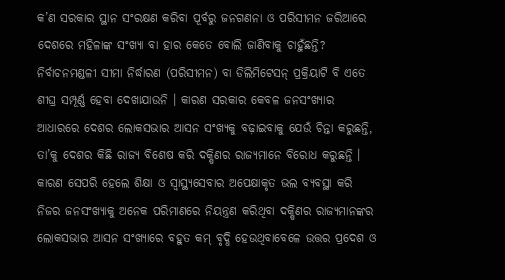କ’ଣ ସରକାର ସ୍ଥାନ ସଂରକ୍ଷଣ କରିବା ପୂର୍ବରୁ ଜନଗଣନା ଓ ପରିସୀମନ ଜରିଆରେ ଦେଶରେ ମହିଳାଙ୍କ ସଂଖ୍ୟା ବା ହାର କେତେ ବୋଲି ଜାଣିବାକୁ ଚାହୁଁଛନ୍ତି?
ନିର୍ବାଚନମଣ୍ଡଳୀ ସୀମା ନିର୍ଦ୍ଧାରଣ (ପରିସୀମନ) ବା ଡିଲିମିଟେସନ୍ ପ୍ରକ୍ରିୟାଟି ବି ଏତେ ଶୀଘ୍ର ସମ୍ପୂର୍ଣ୍ଣ ହେବା ଦେଖାଯାଉନି । କାରଣ ସରକାର କେବଳ ଜନସଂଖ୍ୟାର ଆଧାରରେ ଦେଶର ଲୋକସଭାର ଆସନ ସଂଖ୍ୟକୁ ବଢ଼ାଇବାକୁ ଯେଉଁ ଚିନ୍ତା କରୁଛନ୍ତି, ତା’କୁ ଦେଶର କିଛି ରାଜ୍ୟ ବିଶେଷ କରି ଦକ୍ଷିଣର ରାଜ୍ୟମାନେ ବିରୋଧ କରୁଛନ୍ତି । କାରଣ ସେପରି ହେଲେ ଶିକ୍ଷା ଓ ସ୍ୱାସ୍ଥ୍ୟସେବାର ଅପେକ୍ଷାକୃତ ଭଲ ବ୍ୟବସ୍ଥା କରି ନିଜର ଜନସଂଖ୍ୟାକୁ ଅନେକ ପରିମାଣରେ ନିୟନ୍ତ୍ରଣ କରିଥିବା ଦକ୍ଷିଣର ରାଜ୍ୟମାନଙ୍କର ଲୋକସଭାର ଆସନ ସଂଖ୍ୟାରେ ବହୁତ କମ୍ ବୃଦ୍ଧି ହେଉଥିବାବେଳେ ଉତ୍ତର ପ୍ରଦେଶ ଓ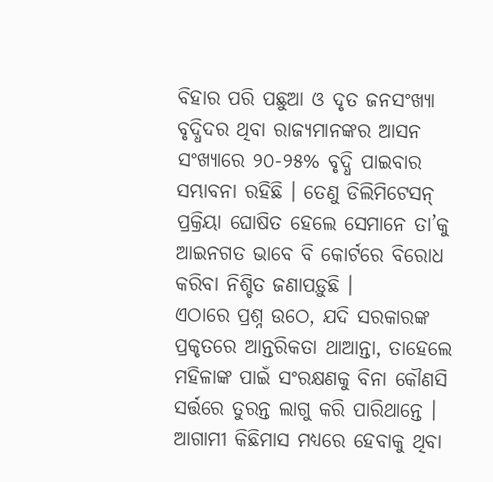ବିହାର ପରି ପଛୁଆ ଓ ଦୃତ ଜନସଂଖ୍ୟା ବୃଦ୍ଧିଦର ଥିବା ରାଜ୍ୟମାନଙ୍କର ଆସନ ସଂଖ୍ୟାରେ ୨୦-୨୫% ବୃଦ୍ଧି ପାଇବାର ସମ୍ଭାବନା ରହିଛି । ତେଣୁ ଡିଲିମିଟେସନ୍ ପ୍ରକ୍ରିୟା ଘୋଷିତ ହେଲେ ସେମାନେ ତା’କୁ ଆଇନଗତ ଭାବେ ବି କୋର୍ଟରେ ବିରୋଧ କରିବା ନିଶ୍ଚିତ ଜଣାପଡ଼ୁଛି ।
ଏଠାରେ ପ୍ରଶ୍ନ ଉଠେ, ଯଦି ସରକାରଙ୍କ ପ୍ରକୃତରେ ଆନ୍ତରିକତା ଥାଆନ୍ତା, ତାହେଲେ ମହିଳାଙ୍କ ପାଇଁ ସଂରକ୍ଷଣକୁ ବିନା କୌଣସି ସର୍ତ୍ତରେ ତୁରନ୍ତ ଲାଗୁ କରି ପାରିଥାନ୍ତେ । ଆଗାମୀ କିଛିମାସ ମଧ୍ୟରେ ହେବାକୁ ଥିବା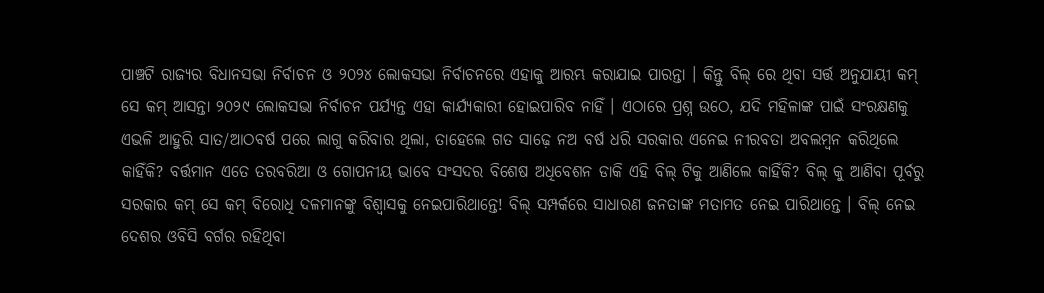ପାଞ୍ଚଟି ରାଜ୍ୟର ବିଧାନସଭା ନିର୍ବାଚନ ଓ ୨୦୨୪ ଲୋକସଭା ନିର୍ବାଚନରେ ଏହାକୁ ଆରମ୍ଭ କରାଯାଇ ପାରନ୍ତା । କିନ୍ତୁ ବିଲ୍ ରେ ଥିବା ସର୍ତ୍ତ ଅନୁଯାୟୀ କମ୍ ସେ କମ୍ ଆସନ୍ତା ୨୦୨୯ ଲୋକସଭା ନିର୍ବାଚନ ପର୍ଯ୍ୟନ୍ତ ଏହା କାର୍ଯ୍ୟକାରୀ ହୋଇପାରିବ ନାହିଁ । ଏଠାରେ ପ୍ରଶ୍ନ ଉଠେ, ଯଦି ମହିଳାଙ୍କ ପାଇଁ ସଂରକ୍ଷଣକୁ ଏଭଳି ଆହୁରି ସାତ/ଆଠବର୍ଷ ପରେ ଲାଗୁ କରିବାର ଥିଲା, ତାହେଲେ ଗତ ସାଢ଼େ ନଅ ବର୍ଷ ଧରି ସରକାର ଏନେଇ ନୀରବତା ଅବଲମ୍ବନ କରିଥିଲେ କାହିଁକି? ବର୍ତ୍ତମାନ ଏତେ ତରବରିଆ ଓ ଗୋପନୀୟ ଭାବେ ସଂସଦର ବିଶେଷ ଅଧିବେଶନ ଡାକି ଏହି ବିଲ୍ ଟିକୁ ଆଣିଲେ କାହିଁକି? ବିଲ୍ କୁ ଆଣିବା ପୂର୍ବରୁ ସରକାର କମ୍ ସେ କମ୍ ବିରୋଧି ଦଳମାନଙ୍କୁ ବିଶ୍ୱାସକୁ ନେଇପାରିଥାନ୍ତେ! ବିଲ୍ ସମ୍ପର୍କରେ ସାଧାରଣ ଜନତାଙ୍କ ମତାମତ ନେଇ ପାରିଥାନ୍ତେ । ବିଲ୍ ନେଇ ଦେଶର ଓବିସି ବର୍ଗର ରହିଥିବା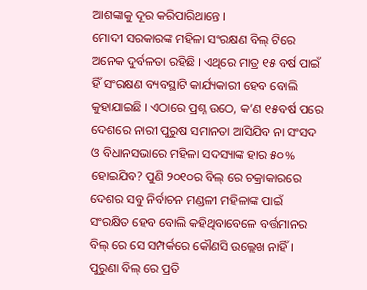ଆଶଙ୍କାକୁ ଦୂର କରିପାରିଥାନ୍ତେ ।
ମୋଦୀ ସରକାରଙ୍କ ମହିଳା ସଂରକ୍ଷଣ ବିଲ୍ ଟିରେ ଅନେକ ଦୁର୍ବଳତା ରହିଛି । ଏଥିରେ ମାତ୍ର ୧୫ ବର୍ଷ ପାଇଁ ହିଁ ସଂରକ୍ଷଣ ବ୍ୟବସ୍ଥାଟି କାର୍ଯ୍ୟକାରୀ ହେବ ବୋଲି କୁହାଯାଇଛି । ଏଠାରେ ପ୍ରଶ୍ନ ଉଠେ, କ’ଣ ୧୫ବର୍ଷ ପରେ ଦେଶରେ ନାରୀ ପୁରୁଷ ସମାନତା ଆସିଯିବ ନା ସଂସଦ ଓ ବିଧାନସଭାରେ ମହିଳା ସଦସ୍ୟାଙ୍କ ହାର ୫୦% ହୋଇଯିବ? ପୁଣି ୨୦୧୦ର ବିଲ୍ ରେ ଚକ୍ରାକାରରେ ଦେଶର ସବୁ ନିର୍ବାଚନ ମଣ୍ଡଳୀ ମହିଳାଙ୍କ ପାଇଁ ସଂରକ୍ଷିତ ହେବ ବୋଲି କହିଥିବାବେଳେ ବର୍ତ୍ତମାନର ବିଲ୍ ରେ ସେ ସମ୍ପର୍କରେ କୌଣସି ଉଲ୍ଲେଖ ନାହିଁ । ପୁରୁଣା ବିଲ୍ ରେ ପ୍ରତି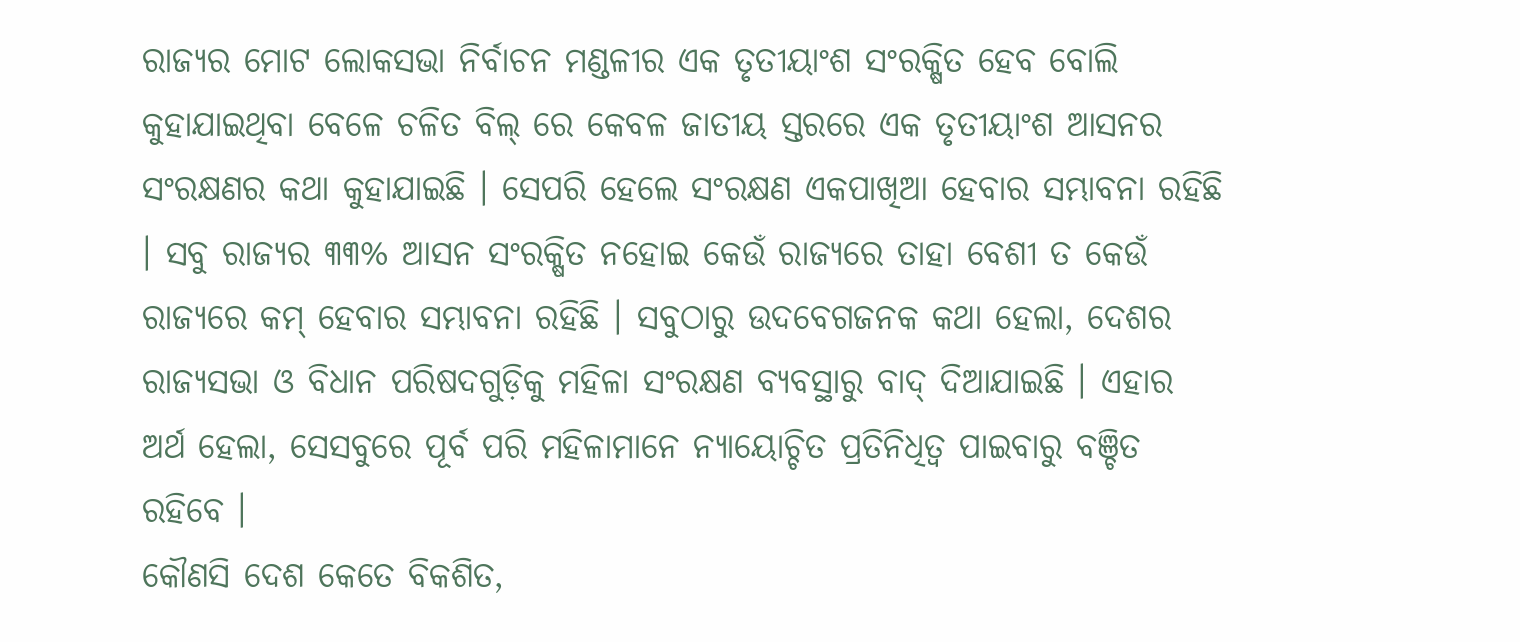ରାଜ୍ୟର ମୋଟ ଲୋକସଭା ନିର୍ବାଚନ ମଣ୍ଡଳୀର ଏକ ତୃତୀୟାଂଶ ସଂରକ୍ଷିତ ହେବ ବୋଲି କୁହାଯାଇଥିବା ବେଳେ ଚଳିତ ବିଲ୍ ରେ କେବଳ ଜାତୀୟ ସ୍ତରରେ ଏକ ତୃତୀୟାଂଶ ଆସନର ସଂରକ୍ଷଣର କଥା କୁହାଯାଇଛି । ସେପରି ହେଲେ ସଂରକ୍ଷଣ ଏକପାଖିଆ ହେବାର ସମ୍ଭାବନା ରହିଛି । ସବୁ ରାଜ୍ୟର ୩୩% ଆସନ ସଂରକ୍ଷିତ ନହୋଇ କେଉଁ ରାଜ୍ୟରେ ତାହା ବେଶୀ ତ କେଉଁ ରାଜ୍ୟରେ କମ୍ ହେବାର ସମ୍ଭାବନା ରହିଛି । ସବୁଠାରୁ ଉଦବେଗଜନକ କଥା ହେଲା, ଦେଶର ରାଜ୍ୟସଭା ଓ ବିଧାନ ପରିଷଦଗୁଡ଼ିକୁ ମହିଳା ସଂରକ୍ଷଣ ବ୍ୟବସ୍ଥାରୁ ବାଦ୍ ଦିଆଯାଇଛି । ଏହାର ଅର୍ଥ ହେଲା, ସେସବୁରେ ପୂର୍ବ ପରି ମହିଳାମାନେ ନ୍ୟାୟୋଚ୍ଚିତ ପ୍ରତିନିଧିତ୍ୱ ପାଇବାରୁ ବଞ୍ଚିତ ରହିବେ ।
କୌଣସି ଦେଶ କେତେ ବିକଶିତ,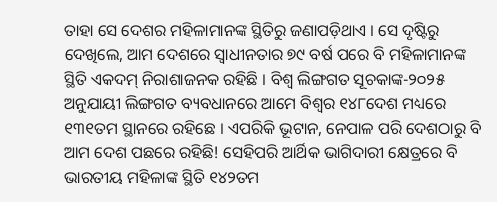ତାହା ସେ ଦେଶର ମହିଳାମାନଙ୍କ ସ୍ଥିତିରୁ ଜଣାପଡ଼ିଥାଏ । ସେ ଦୃଷ୍ଟିରୁ ଦେଖିଲେ, ଆମ ଦେଶରେ ସ୍ୱାଧୀନତାର ୭୯ ବର୍ଷ ପରେ ବି ମହିଳାମାନଙ୍କ ସ୍ଥିତି ଏକଦମ୍ ନିରାଶାଜନକ ରହିଛି । ବିଶ୍ୱ ଲିଙ୍ଗଗତ ସୂଚକାଙ୍କ-୨୦୨୫ ଅନୁଯାୟୀ ଲିଙ୍ଗଗତ ବ୍ୟବଧାନରେ ଆମେ ବିଶ୍ୱର ୧୪୮ଦେଶ ମଧ୍ୟରେ ୧୩୧ତମ ସ୍ଥାନରେ ରହିଛେ । ଏପରିକି ଭୂଟାନ, ନେପାଳ ପରି ଦେଶଠାରୁ ବି ଆମ ଦେଶ ପଛରେ ରହିଛି! ସେହିପରି ଆର୍ଥିକ ଭାଗିଦାରୀ କ୍ଷେତ୍ରରେ ବି ଭାରତୀୟ ମହିଳାଙ୍କ ସ୍ଥିତି ୧୪୨ତମ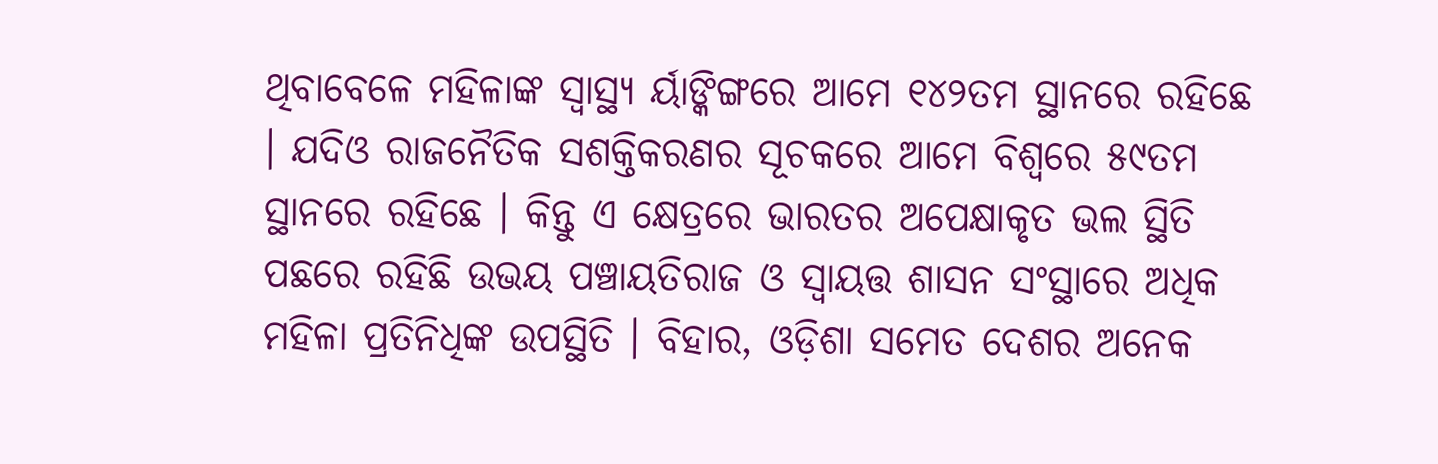ଥିବାବେଳେ ମହିଳାଙ୍କ ସ୍ୱାସ୍ଥ୍ୟ ର୍ୟାଙ୍କିଙ୍ଗରେ ଆମେ ୧୪୨ତମ ସ୍ଥାନରେ ରହିଛେ । ଯଦିଓ ରାଜନୈତିକ ସଶକ୍ତିକରଣର ସୂଚକରେ ଆମେ ବିଶ୍ୱରେ ୫୯ତମ ସ୍ଥାନରେ ରହିଛେ । କିନ୍ତୁ ଏ କ୍ଷେତ୍ରରେ ଭାରତର ଅପେକ୍ଷାକୃତ ଭଲ ସ୍ଥିତି ପଛରେ ରହିଛି ଉଭୟ ପଞ୍ଚାୟତିରାଜ ଓ ସ୍ୱାୟତ୍ତ ଶାସନ ସଂସ୍ଥାରେ ଅଧିକ ମହିଳା ପ୍ରତିନିଧିଙ୍କ ଉପସ୍ଥିତି । ବିହାର, ଓଡ଼ିଶା ସମେତ ଦେଶର ଅନେକ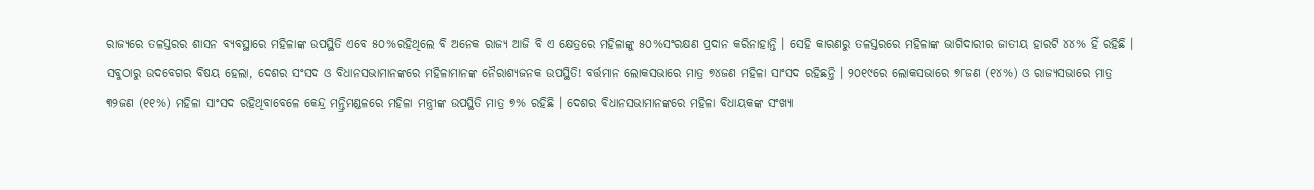ରାଜ୍ୟରେ ତଳସ୍ତରର ଶାସନ ବ୍ୟବସ୍ଥାରେ ମହିଳାଙ୍କ ଉପସ୍ଥିତି ଏବେ ୫୦%ରହିଥିଲେ ବି ଅନେକ ରାଜ୍ୟ ଆଜି ବି ଏ କ୍ଷେତ୍ରରେ ମହିଳାଙ୍କୁ ୫୦%ସଂରକ୍ଷଣ ପ୍ରଦାନ କରିନାହାନ୍ତି । ସେହି କାରଣରୁ ତଳସ୍ତରରେ ମହିଳାଙ୍କ ଭାଗିଦାରୀର ଜାତୀୟ ହାରଟି ୪୪% ହିଁ ରହିଛି ।
ସବୁଠାରୁ ଉଦବେଗର ବିଷୟ ହେଲା, ଦେଶର ସଂସଦ ଓ ବିଧାନସଭାମାନଙ୍କରେ ମହିଳାମାନଙ୍କ ନୈରାଶ୍ୟଜନକ ଉପସ୍ଥିତି! ବର୍ତ୍ତମାନ ଲୋକସଭାରେ ମାତ୍ର ୭୪ଜଣ ମହିଳା ସାଂସଦ ରହିଛନ୍ତି । ୨୦୧୯ରେ ଲୋକସଭାରେ ୭୮ଜଣ (୧୪%) ଓ ରାଜ୍ୟସଭାରେ ମାତ୍ର ୩୨ଜଣ (୧୧%) ମହିଳା ସାଂସଦ ରହିଥିବାବେଳେ କେନ୍ଦ୍ର ମନ୍ତ୍ରିମଣ୍ଡଳରେ ମହିଳା ମନ୍ତ୍ରୀଙ୍କ ଉପସ୍ଥିତି ମାତ୍ର ୭% ରହିଛି । ଦେଶର ବିଧାନସଭାମାନଙ୍କରେ ମହିଳା ବିଧାୟକଙ୍କ ସଂଖ୍ୟା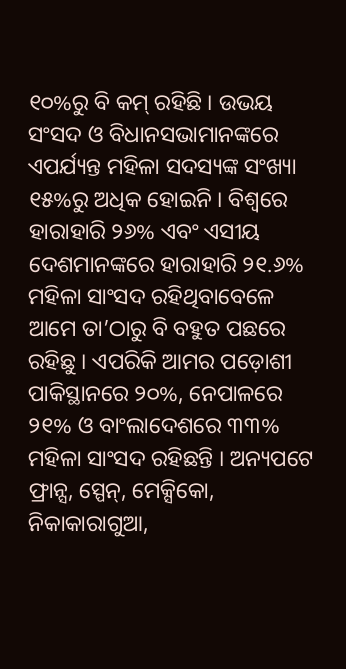୧୦%ରୁ ବି କମ୍ ରହିଛି । ଉଭୟ ସଂସଦ ଓ ବିଧାନସଭାମାନଙ୍କରେ ଏପର୍ଯ୍ୟନ୍ତ ମହିଳା ସଦସ୍ୟଙ୍କ ସଂଖ୍ୟା ୧୫%ରୁ ଅଧିକ ହୋଇନି । ବିଶ୍ୱରେ ହାରାହାରି ୨୬% ଏବଂ ଏସୀୟ ଦେଶମାନଙ୍କରେ ହାରାହାରି ୨୧.୬% ମହିଳା ସାଂସଦ ରହିଥିବାବେଳେ ଆମେ ତା’ଠାରୁ ବି ବହୁତ ପଛରେ ରହିଛୁ । ଏପରିକି ଆମର ପଡ଼ୋଶୀ ପାକିସ୍ଥାନରେ ୨୦%, ନେପାଳରେ ୨୧% ଓ ବାଂଲାଦେଶରେ ୩୩% ମହିଳା ସାଂସଦ ରହିଛନ୍ତି । ଅନ୍ୟପଟେ ଫ୍ରାନ୍ସ, ସ୍ପେନ୍, ମେକ୍ସିକୋ, ନିକାକାରାଗୁଆ,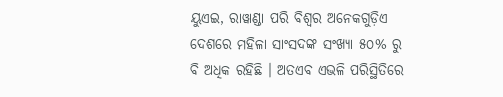ୟୁଏଇ, ରାୱାଣ୍ଡା ପରି ବିଶ୍ୱର ଅନେକଗୁଡ଼ିଏ ଦେଶରେ ମହିଳା ସାଂସଦଙ୍କ ସଂଖ୍ୟା ୫୦% ରୁ ବି ଅଧିକ ରହିଛି । ଅତଏବ ଏଭଳି ପରିସ୍ଥିତିରେ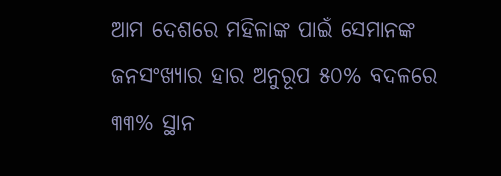ଆମ ଦେଶରେ ମହିଳାଙ୍କ ପାଇଁ ସେମାନଙ୍କ ଜନସଂଖ୍ୟାର ହାର ଅନୁରୂପ ୫୦% ବଦଳରେ ୩୩% ସ୍ଥାନ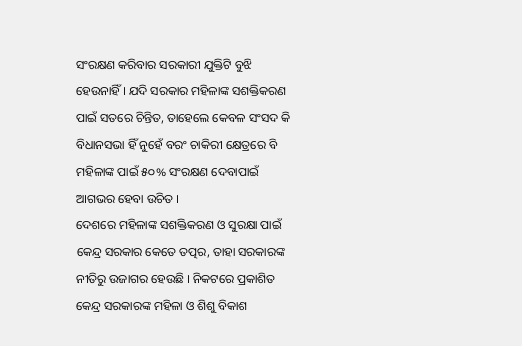ସଂରକ୍ଷଣ କରିବାର ସରକାରୀ ଯୁକ୍ତିଟି ବୁଝି ହେଉନାହିଁ । ଯଦି ସରକାର ମହିଳାଙ୍କ ସଶକ୍ତିକରଣ ପାଇଁ ସତରେ ଚିନ୍ତିତ, ତାହେଲେ କେବଳ ସଂସଦ କି ବିଧାନସଭା ହିଁ ନୁହେଁ ବରଂ ଚାକିରୀ କ୍ଷେତ୍ରରେ ବି ମହିଳାଙ୍କ ପାଇଁ ୫୦% ସଂରକ୍ଷଣ ଦେବାପାଇଁ ଆଗଭର ହେବା ଉଚିତ ।
ଦେଶରେ ମହିଳାଙ୍କ ସଶକ୍ତିକରଣ ଓ ସୁରକ୍ଷା ପାଇଁ କେନ୍ଦ୍ର ସରକାର କେତେ ତତ୍ପର, ତାହା ସରକାରଙ୍କ ନୀତିରୁ ଉଜାଗର ହେଉଛି । ନିକଟରେ ପ୍ରକାଶିତ କେନ୍ଦ୍ର ସରକାରଙ୍କ ମହିଳା ଓ ଶିଶୁ ବିକାଶ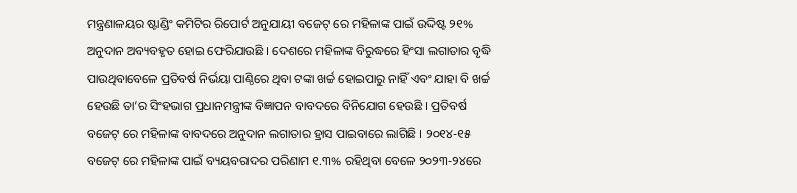ମନ୍ତ୍ରଣାଳୟର ଷ୍ଟାଣ୍ଡିଂ କମିଟିର ରିପୋର୍ଟ ଅନୁଯାୟୀ ବଜେଟ୍ ରେ ମହିଳାଙ୍କ ପାଇଁ ଉଦ୍ଦିଷ୍ଟ ୨୧% ଅନୁଦାନ ଅବ୍ୟବହୃତ ହୋଇ ଫେରିଯାଉଛି । ଦେଶରେ ମହିଳାଙ୍କ ବିରୁଦ୍ଧରେ ହିଂସା ଲଗାତାର ବୃଦ୍ଧି ପାଉଥିବାବେଳେ ପ୍ରତିବର୍ଷ ନିର୍ଭୟା ପାଣ୍ଠିରେ ଥିବା ଟଙ୍କା ଖର୍ଚ୍ଚ ହୋଇପାରୁ ନାହିଁ ଏବଂ ଯାହା ବି ଖର୍ଚ୍ଚ ହେଉଛି ତା’ର ସିଂହଭାଗ ପ୍ରଧାନମନ୍ତ୍ରୀଙ୍କ ବିଜ୍ଞାପନ ବାବଦରେ ବିନିଯୋଗ ହେଉଛି । ପ୍ରତିବର୍ଷ ବଜେଟ୍ ରେ ମହିଳାଙ୍କ ବାବଦରେ ଅନୁଦାନ ଲଗାତାର ହ୍ରାସ ପାଇବାରେ ଲାଗିଛି । ୨୦୧୪-୧୫ ବଜେଟ୍ ରେ ମହିଳାଙ୍କ ପାଇଁ ବ୍ୟୟବରାଦର ପରିଣାମ ୧.୩% ରହିଥିବା ବେଳେ ୨୦୨୩-୨୪ରେ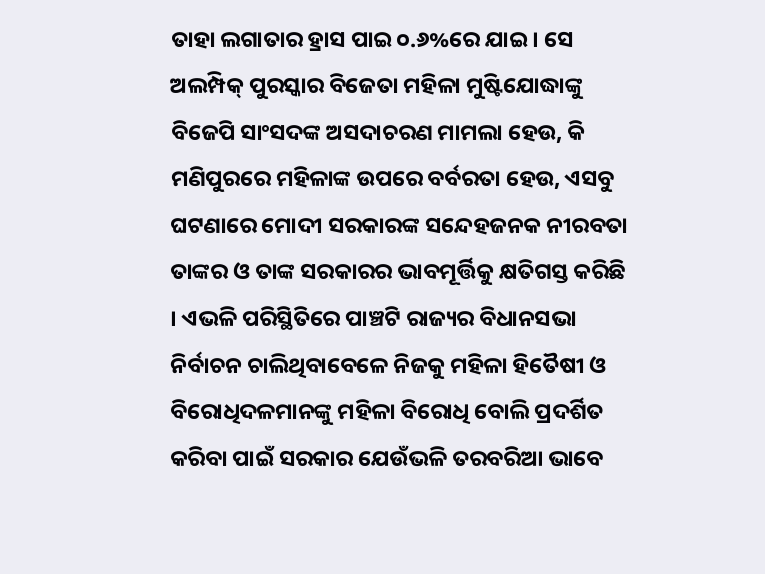ତାହା ଲଗାତାର ହ୍ରାସ ପାଇ ୦.୬%ରେ ଯାଇ । ସେ ଅଲମ୍ପିକ୍ ପୁରସ୍କାର ବିଜେତା ମହିଳା ମୁଷ୍ଟିଯୋଦ୍ଧାଙ୍କୁ ବିଜେପି ସାଂସଦଙ୍କ ଅସଦାଚରଣ ମାମଲା ହେଉ, କି ମଣିପୁରରେ ମହିଳାଙ୍କ ଉପରେ ବର୍ବରତା ହେଉ, ଏସବୁ ଘଟଣାରେ ମୋଦୀ ସରକାରଙ୍କ ସନ୍ଦେହଜନକ ନୀରବତା ତାଙ୍କର ଓ ତାଙ୍କ ସରକାରର ଭାବମୂର୍ତ୍ତିକୁ କ୍ଷତିଗସ୍ତ କରିଛି । ଏଭଳି ପରିସ୍ଥିତିରେ ପାଞ୍ଚଟି ରାଜ୍ୟର ବିଧାନସଭା ନିର୍ବାଚନ ଚାଲିଥିବାବେଳେ ନିଜକୁ ମହିଳା ହିତୈଷୀ ଓ ବିରୋଧିଦଳମାନଙ୍କୁ ମହିଳା ବିରୋଧି ବୋଲି ପ୍ରଦର୍ଶିତ କରିବା ପାଇଁ ସରକାର ଯେଉଁଭଳି ତରବରିଆ ଭାବେ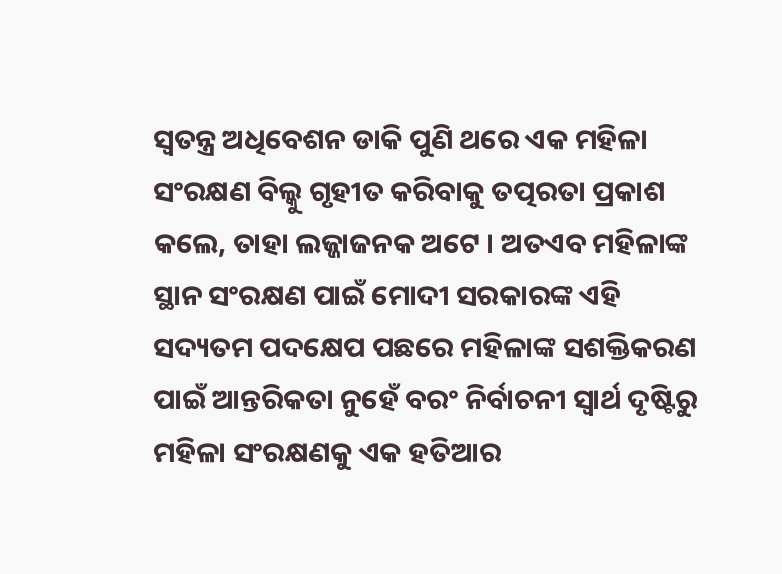ସ୍ୱତନ୍ତ୍ର ଅଧିବେଶନ ଡାକି ପୁଣି ଥରେ ଏକ ମହିଳା ସଂରକ୍ଷଣ ବିଲ୍କୁ ଗୃହୀତ କରିବାକୁ ତତ୍ପରତା ପ୍ରକାଶ କଲେ, ତାହା ଲଜ୍ଜାଜନକ ଅଟେ । ଅତଏବ ମହିଳାଙ୍କ ସ୍ଥାନ ସଂରକ୍ଷଣ ପାଇଁ ମୋଦୀ ସରକାରଙ୍କ ଏହି ସଦ୍ୟତମ ପଦକ୍ଷେପ ପଛରେ ମହିଳାଙ୍କ ସଶକ୍ତିକରଣ ପାଇଁ ଆନ୍ତରିକତା ନୁହେଁ ବରଂ ନିର୍ବାଚନୀ ସ୍ୱାର୍ଥ ଦୃଷ୍ଟିରୁ ମହିଳା ସଂରକ୍ଷଣକୁ ଏକ ହତିଆର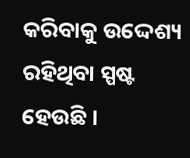କରିବାକୁ ଉଦ୍ଦେଶ୍ୟ ରହିଥିବା ସ୍ପଷ୍ଟ ହେଉଛି ।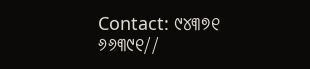Contact: ୯୪୩୭୧ ୬୬୩୯୧//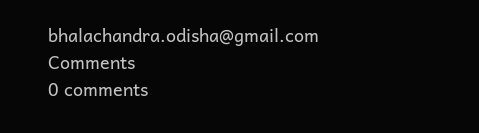bhalachandra.odisha@gmail.com
Comments
0 comments